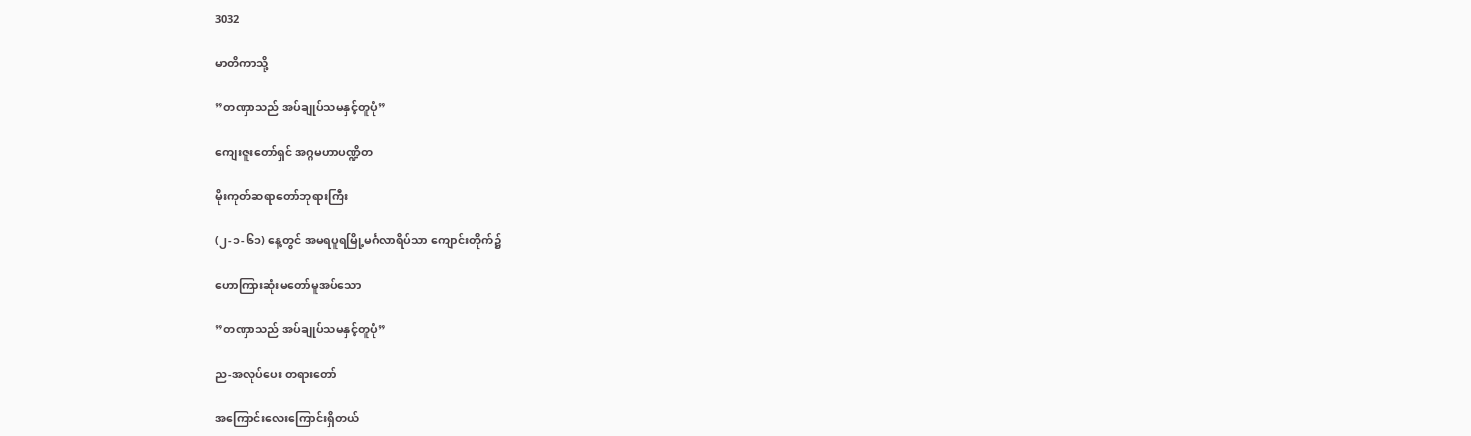3032

မာတိကာသို့

”တဏှာသည် အပ်ချုပ်သမနှင့်တူပုံ”

ကျေးဇူးတော်ရှင် အဂ္ဂမဟာပဏ္ဍိတ

မိုးကုတ်ဆရာတော်ဘုရားကြီး

(၂-၁-၆၁) နေ့တွင် အမရပူရမြို့မင်္ဂလာရိပ်သာ ကျောင်းတိုက်၌

ဟောကြားဆုံးမတော်မူအပ်သော

”တဏှာသည် အပ်ချုပ်သမနှင့်တူပုံ”

ည-အလုပ်ပေး တရားတော်

အကြောင်းလေးကြောင်းရှိတယ်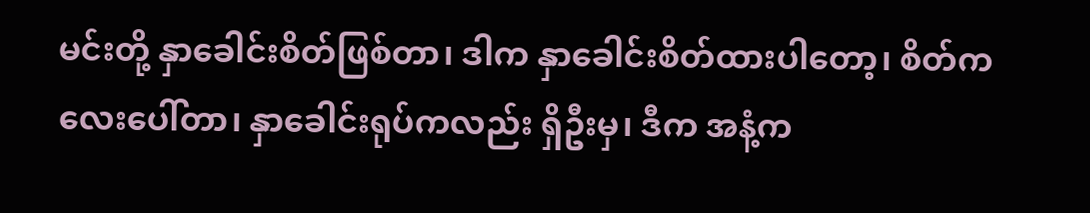မင်းတို့ နှာခေါင်းစိတ်ဖြစ်တာ၊ ဒါက နှာခေါင်းစိတ်ထားပါတော့၊ စိတ်ကလေးပေါ်တာ၊ နှာခေါင်းရုပ်ကလည်း ရှိဦးမှ၊ ဒီက အနံ့က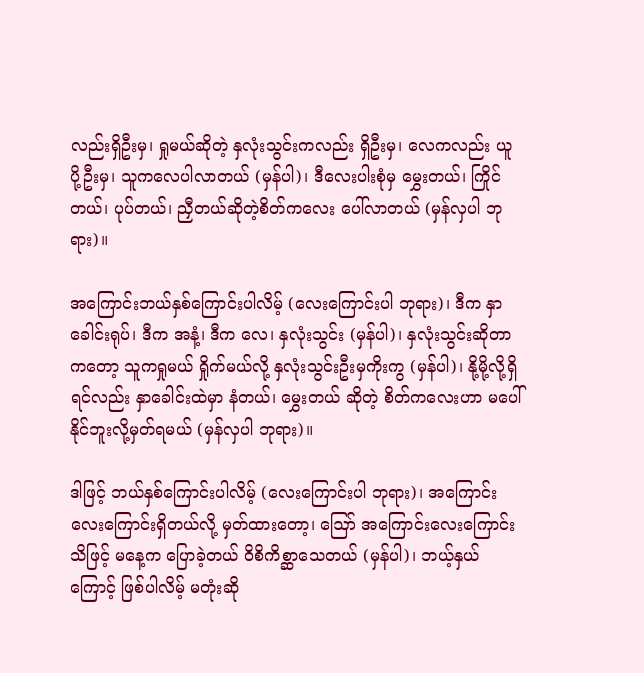လည်းရှိဦးမှ၊ ရှုမယ်ဆိုတဲ့ နှလုံးသွင်းကလည်း ရှိဦးမှ၊ လေကလည်း ယူပို့ဦးမှ၊ သူကလေပါလာတယ် (မှန်ပါ)၊ ဒီလေးပါးစုံမှ မွှေးတယ်၊ ကြိုင်တယ်၊ ပုပ်တယ်၊ ညှီတယ်ဆိုတဲ့စိတ်ကလေး ပေါ်လာတယ် (မှန်လှပါ ဘုရား)။

အကြောင်းဘယ်နှစ်ကြောင်းပါလိမ့် (လေးကြောင်းပါ ဘုရား)၊ ဒီက နှာခေါင်းရုပ်၊ ဒီက အနံ့၊ ဒီက လေ၊ နှလုံးသွင်း (မှန်ပါ)၊ နှလုံးသွင်းဆိုတာကတော့ သူကရှုမယ် ရှိုက်မယ်လို့ နှလုံးသွင်းဦးမှကိုးကွ (မှန်ပါ)၊ နို့မို့လို့ရှိရင်လည်း နှာခေါင်းထဲမှာ နံတယ်၊ မွှေးတယ် ဆိုတဲ့ စိတ်ကလေးဟာ မပေါ်နိုင်ဘူးလို့မှတ်ရမယ် (မှန်လှပါ ဘုရား)။

ဒါဖြင့် ဘယ်နှစ်ကြောင်းပါလိမ့် (လေးကြောင်းပါ ဘုရား)၊ အကြောင်းလေးကြောင်းရှိတယ်လို့ မှတ်ထားတော့၊ ဪ အကြောင်းလေးကြောင်း သိဖြင့် မနေ့က ပြောခဲ့တယ် ဝိစိကိစ္ဆာသေတယ် (မှန်ပါ)၊ ဘယ့်နှယ်ကြောင့် ဖြစ်ပါလိမ့် မတုံးဆို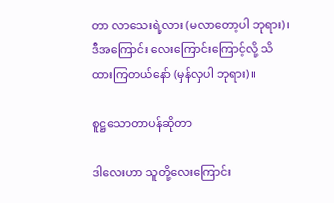တာ လာသေးရဲ့လား (မလာတော့ပါ ဘုရား)၊ ဒီအကြောင်း လေးကြောင်းကြောင့်လို့ သိထားကြတယ်နော် (မှန်လှပါ ဘုရား)။

စူဋ္ဌသောတာပန်ဆိုတာ

ဒါလေးဟာ သူတို့လေးကြောင်း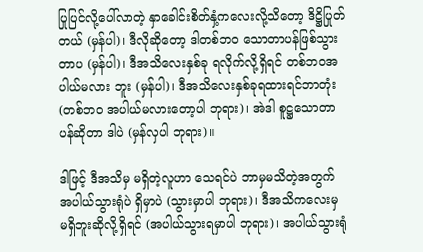ပြုပြင်လို့ပေါ်လာတဲ့ နှာခေါင်းစိတ်နှံ့ကလေးလို့သိတော့ ဒိဋ္ဌိပြုတ်တယ် (မှန်ပါ)၊ ဒီလိုဆိုတော့ ဒါတစ်ဘဝ သောတာပန်ဖြစ်သွား တာပ (မှန်ပါ)၊ ဒီအသိလေးနှစ်ခု ရလိုက်လို့ရှိရင် တစ်ဘဝအပါယ်မလား ဘူး (မှန်ပါ)၊ ဒီအသိလေးနှစ်ခုရထားရင်ဘာတုံး (တစ်ဘဝ အပါယ်မလားတော့ပါ ဘုရား)၊ အဲဒါ စူဋ္ဌသောတာပန်ဆိုတာ ဒါပဲ (မှန်လှပါ ဘုရား)။

ဒါဖြင့် ဒီအသိမှ မရှိတဲ့လူဟာ သေရင်ပဲ ဘာမှမသိတဲ့အတွက် အပါယ်သွားရုံပဲ ရှိမှာပဲ (သွားမှာပါ ဘုရား)၊ ဒီအသိကလေးမှ မရှိဘူးဆိုလို့ရှိရင် (အပါယ်သွားရမှာပါ ဘုရား)၊ အပါယ်သွားရုံ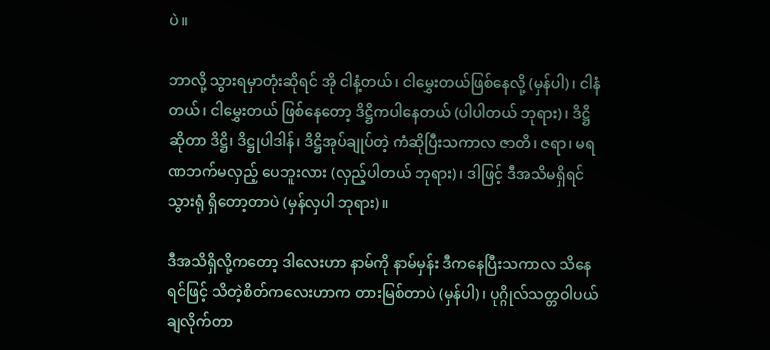ပဲ။

ဘာလို့ သွားရမှာတုံးဆိုရင် အို ငါနံ့တယ်၊ ငါမွှေးတယ်ဖြစ်နေလို့ (မှန်ပါ)၊ ငါနံတယ်၊ ငါမွှေးတယ် ဖြစ်နေတော့ ဒိဋ္ဌိကပါနေတယ် (ပါပါတယ် ဘုရား)၊ ဒိဋ္ဌိဆိုတာ ဒိဋ္ဌိ၊ ဒိဋ္ဌုပါဒါန်၊ ဒိဋ္ဌိအုပ်ချုပ်တဲ့ ကံဆိုပြီးသကာလ ဇာတိ၊ ဇရာ၊ မရဏဘက်မလှည့် ပေဘူးလား (လှည့်ပါတယ် ဘုရား)၊ ဒါဖြင့် ဒီအသိမရှိရင် သွားရုံ ရှိတော့တာပဲ (မှန်လှပါ ဘုရား)။

ဒီအသိရှိလို့ကတော့ ဒါလေးဟာ နာမ်ကို နာမ်မှန်း ဒီကနေပြီးသကာလ သိနေရင်ဖြင့် သိတဲ့စိတ်ကလေးဟာက တားမြစ်တာပဲ (မှန်ပါ)၊ ပုဂ္ဂိုလ်သတ္တဝါပယ်ချလိုက်တာ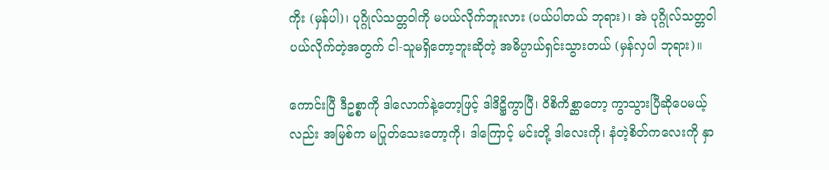ကိုး (မှန်ပါ)၊ ပုဂ္ဂိုလ်သတ္တဝါကို မပယ်လိုက်ဘူးလား (ပယ်ပါတယ် ဘုရား)၊ အဲ ပုဂ္ဂိုလ်သတ္တဝါပယ်လိုက်တဲ့အတွက် ငါ-သူမရှိတော့ဘူးဆိုတဲ့ အဓိပ္ပာယ်ရှင်းသွားတယ် (မှန်လှပါ ဘုရား)။

ကောင်းပြီ ဒီဥစ္စာကို ဒါလောက်နဲ့တော့ဖြင့် ဒါဒိဋ္ဌိကွာပြီ၊ ဝိစိကိစ္ဆာတော့ ကွာသွားပြီဆိုပေမယ့်လည်း အမြစ်က မပြုတ်သေးတော့ကို၊ ဒါကြောင့် မင်းတို့ ဒါလေးကို၊ နံတဲ့စိတ်ကလေးကို နှာ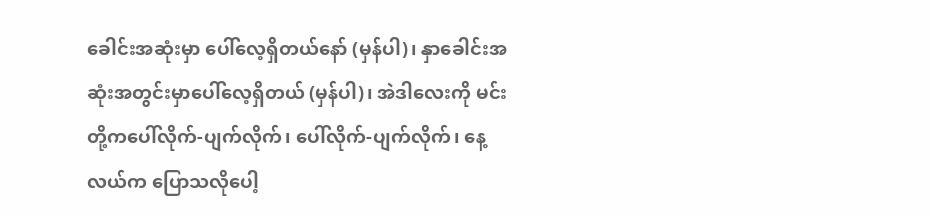ခေါင်းအဆုံးမှာ ပေါ်လေ့ရှိတယ်နော် (မှန်ပါ)၊ နှာခေါင်းအဆုံးအတွင်းမှာပေါ်လေ့ရှိတယ် (မှန်ပါ)၊ အဲဒါလေးကို မင်းတို့ကပေါ်လိုက်-ပျက်လိုက်၊ ပေါ်လိုက်-ပျက်လိုက်၊ နေ့လယ်က ပြောသလိုပေါ့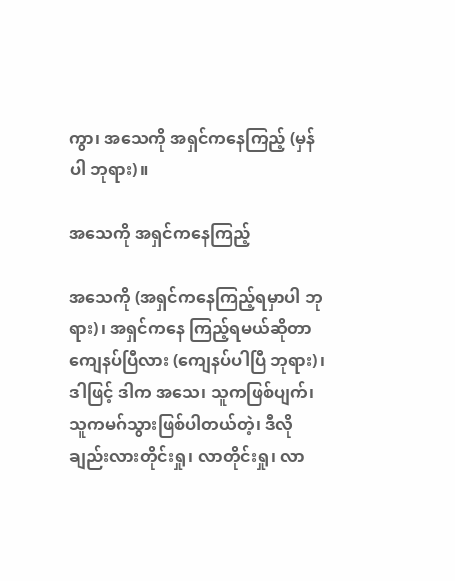ကွာ၊ အသေကို အရှင်ကနေကြည့် (မှန်ပါ ဘုရား)။

အသေကို အရှင်ကနေကြည့်

အသေကို (အရှင်ကနေကြည့်ရမှာပါ ဘုရား)၊ အရှင်ကနေ ကြည့်ရမယ်ဆိုတာ ကျေနပ်ပြီလား (ကျေနပ်ပါပြီ ဘုရား)၊ ဒါဖြင့် ဒါက အသေ၊ သူကဖြစ်ပျက်၊ သူကမဂ်သွားဖြစ်ပါတယ်တဲ့၊ ဒီလိုချည်းလားတိုင်းရှု၊ လာတိုင်းရှု၊ လာ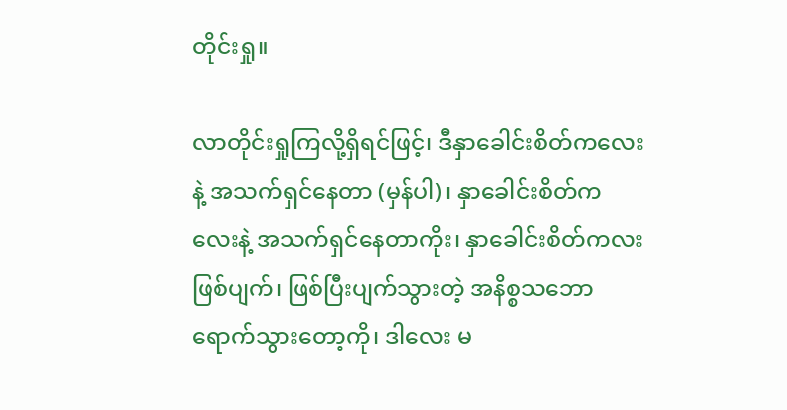တိုင်းရှု။

လာတိုင်းရှုကြလို့ရှိရင်ဖြင့်၊ ဒီနှာခေါင်းစိတ်ကလေးနဲ့ အသက်ရှင်နေတာ (မှန်ပါ)၊ နှာခေါင်းစိတ်ကလေးနဲ့ အသက်ရှင်နေတာကိုး၊ နှာခေါင်းစိတ်ကလး ဖြစ်ပျက်၊ ဖြစ်ပြီးပျက်သွားတဲ့ အနိစ္စသဘောရောက်သွားတော့ကို၊ ဒါလေး မ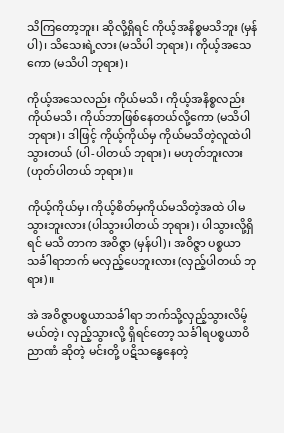သိကြတော့ဘူး၊ ဆိုလို့ရှိရင် ကိုယ့်အနိစ္စမသိဘူး (မှန်ပါ)၊ သိသေးရဲ့လား (မသိပါ ဘုရား)၊ ကိုယ့်အသေကော (မသိပါ ဘုရား)၊

ကိုယ့်အသေလည်း ကိုယ်မသိ၊ ကိုယ့်အနိစ္စလည်း ကိုယ်မသိ၊ ကိုယ်ဘာဖြစ်နေတယ်လို့ကော (မသိပါ ဘုရား)၊ ဒါဖြင့် ကိုယ့်ကိုယ်မှ ကိုယ်မသိတဲ့လူထဲပါသွားတယ် (ပါ-ပါတယ် ဘုရား)၊ မဟုတ်ဘူးလား (ဟုတ်ပါတယ် ဘုရား)။

ကိုယ့်ကိုယ်မှ၊ ကိုယ့်စိတ်မှကိုယ်မသိတဲ့အထဲ ပါမသွားဘူးလား (ပါသွားပါတယ် ဘုရား)၊ ပါသွားလို့ရှိရင် မသိ တာက အဝိဇ္ဇာ (မှန်ပါ)၊ အဝိဇ္ဇာ ပစ္စယာသင်္ခါရာဘက် မလှည့်ပေဘူးလား (လှည့်ပါတယ် ဘုရား)။

အဲ အဝိဇ္ဇာပစ္စယာသင်္ခါရာ ဘက်သို့လှည့်သွားလိမ့်မယ်တဲ့၊ လှည့်သွားလို့ ရှိရင်တော့ သင်္ခါရပစ္စယာဝိညာဏံ ဆိုတဲ့ မင်းတို့ ပဋိသန္ဓေနေတဲ့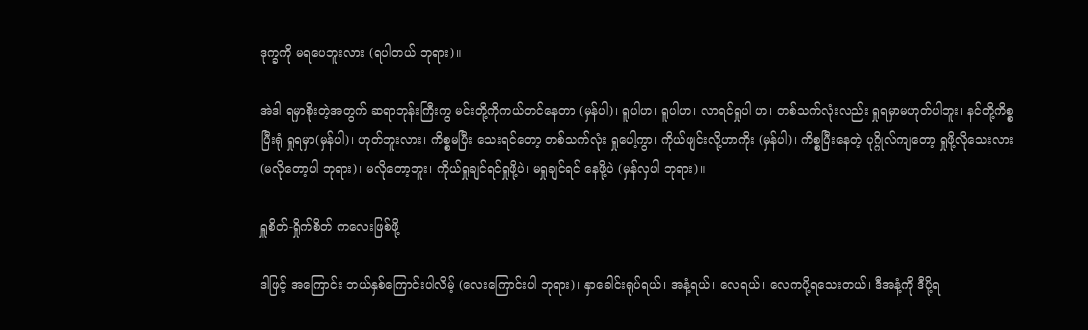ဒုက္ခကို မရပေဘူးလား (ရပါတယ် ဘုရား)။

အဲဒါ ရမှာစိုးတဲ့အတွက် ဆရာဘုန်းကြီးကွ မင်းတို့ကိုကယ်တင်နေတာ (မှန်ပါ)၊ ရူပါဟ၊ ရူပါဟ၊ လာရင်ရှုပါ ဟ၊ တစ်သက်လုံးလည်း ရှုရမှာမဟုတ်ပါဘူး၊ နင်တို့ကိစ္စပြီးရုံ ရှုရမှာ(မှန်ပါ)၊ ဟုတ်ဘူးလား၊ ကိစ္စမပြီး သေးရင်တော့ တစ်သက်လုံး ရှုပေါ့ကွာ၊ ကိုယ်ဖျင်းလို့ဟာကိုး (မှန်ပါ)၊ ကိစ္စပြီးနေတဲ့ ပုဂ္ဂိုလ်ကျတော့ ရှုဖို့လိုသေးလား (မလိုတော့ပါ ဘုရား)၊ မလိုတော့ဘူး၊ ကိုယ်ရှုချင်ရင်ရှုဖို့ပဲ၊ မရှုချင်ရင် နေဖို့ပဲ (မှန်လှပါ ဘုရား)။

ရှူစိတ်-ရှိုက်စိတ် ကလေးဖြစ်ဖို့

ဒါဖြင့် အကြောင်း ဘယ်နှစ်ကြောင်းပါလိမ့် (လေးကြောင်းပါ ဘုရား)၊ နှာခေါင်းရုပ်ရယ်၊ အနံ့ရယ်၊ လေရယ်၊ လေကပို့ရသေးတယ်၊ ဒီအနံ့ကို ဒီပို့ရ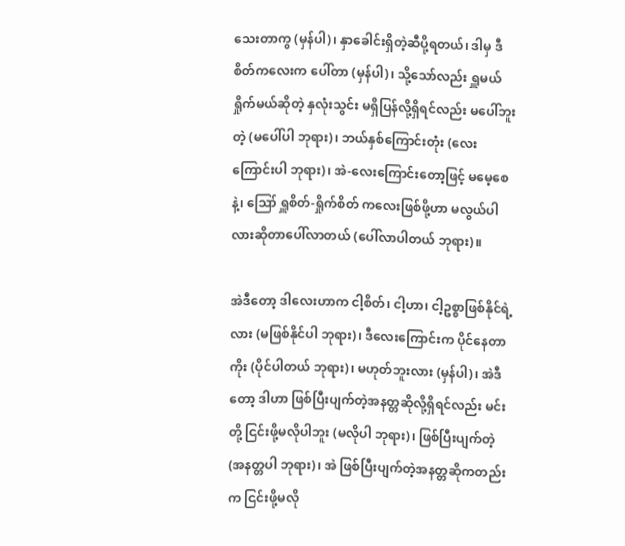သေးတာကွ (မှန်ပါ)၊ နှာခေါင်းရှိတဲ့ဆီပို့ရတယ်၊ ဒါမှ ဒီစိတ်ကလေးက ပေါ်တာ (မှန်ပါ)၊ သို့သော်လည်း ရှူမယ် ရှိုက်မယ်ဆိုတဲ့ နှလုံးသွင်း မရှိပြန်လို့ရှိရင်လည်း မပေါ်ဘူးတဲ့ (မပေါ်ပါ ဘုရား)၊ ဘယ်နှစ်ကြောင်းတုံး (လေးကြောင်းပါ ဘုရား)၊ အဲ-လေးကြောင်းတော့ဖြင့် မမေ့စေနဲ့၊ ဪ ရှူစိတ်-ရှိုက်စိတ် ကလေးဖြစ်ဖို့ဟာ မလွယ်ပါလားဆိုတာပေါ်လာတယ် (ပေါ်လာပါတယ် ဘုရား)။

အဲဒီတော့ ဒါလေးဟာက ငါ့စိတ်၊ ငါ့ဟာ၊ ငါ့ဥစ္စာဖြစ်နိုင်ရဲ့လား (မဖြစ်နိုင်ပါ ဘုရား)၊ ဒီလေးကြောင်းက ပိုင်နေတာကိုး (ပိုင်ပါတယ် ဘုရား)၊ မဟုတ်ဘူးလား (မှန်ပါ)၊ အဲဒီတော့ ဒါဟာ ဖြစ်ပြီးပျက်တဲ့အနတ္တဆိုလို့ရှိရင်လည်း မင်းတို့ ငြင်းဖို့မလိုပါဘူး (မလိုပါ ဘုရား)၊ ဖြစ်ပြီးပျက်တဲ့ (အနတ္တပါ ဘုရား)၊ အဲ ဖြစ်ပြီးပျက်တဲ့အနတ္တဆိုကတည်း က ငြင်းဖို့မလို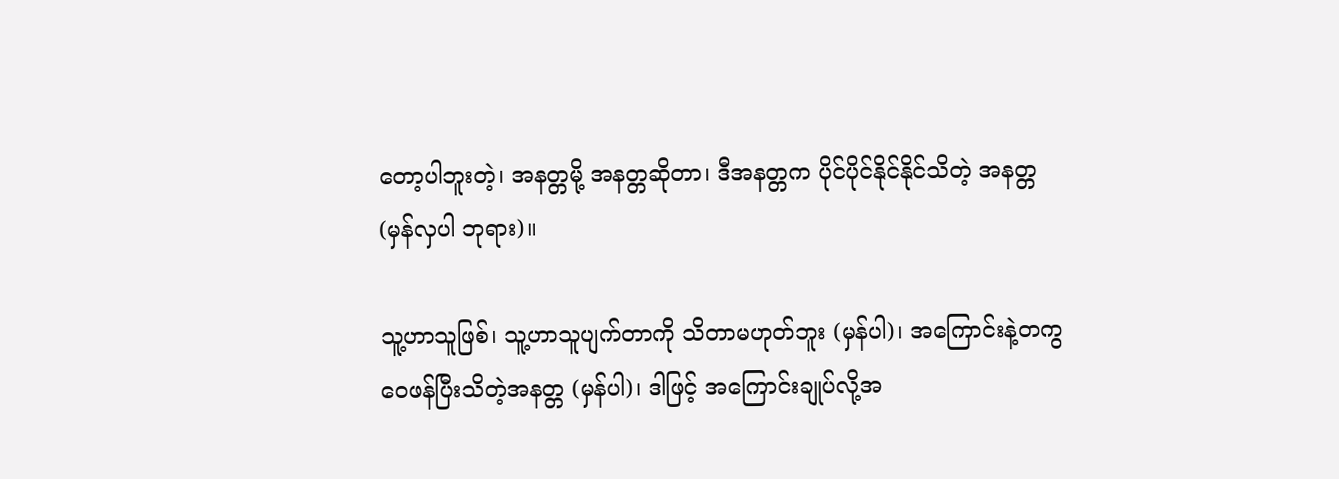တော့ပါဘူးတဲ့၊ အနတ္တမို့ အနတ္တဆိုတာ၊ ဒီအနတ္တက ပိုင်ပိုင်နိုင်နိုင်သိတဲ့ အနတ္တ (မှန်လှပါ ဘုရား)။

သူ့ဟာသူဖြစ်၊ သူ့ဟာသူပျက်တာကို သိတာမဟုတ်ဘူး (မှန်ပါ)၊ အကြောင်းနဲ့တကွ ဝေဖန်ပြီးသိတဲ့အနတ္တ (မှန်ပါ)၊ ဒါဖြင့် အကြောင်းချုပ်လို့အ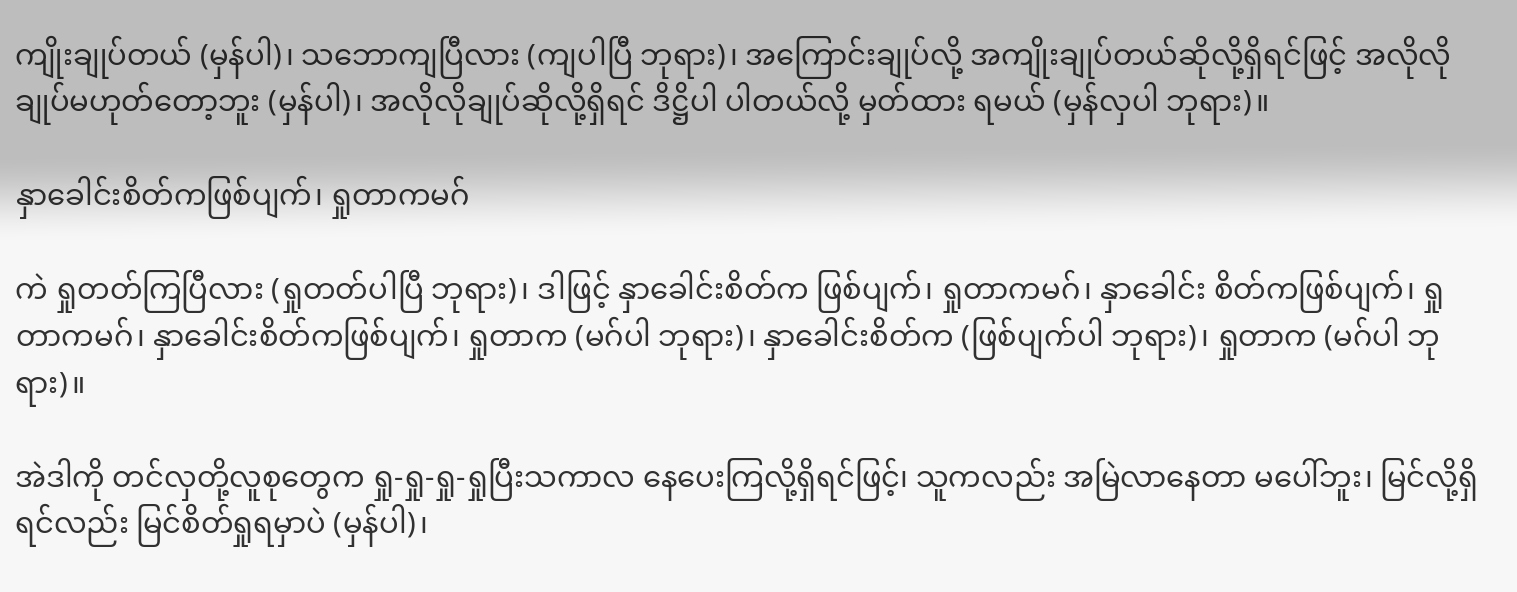ကျိုးချုပ်တယ် (မှန်ပါ)၊ သဘောကျပြီလား (ကျပါပြီ ဘုရား)၊ အကြောင်းချုပ်လို့ အကျိုးချုပ်တယ်ဆိုလို့ရှိရင်ဖြင့် အလိုလိုချုပ်မဟုတ်တော့ဘူး (မှန်ပါ)၊ အလိုလိုချုပ်ဆိုလို့ရှိရင် ဒိဋ္ဌိပါ ပါတယ်လို့ မှတ်ထား ရမယ် (မှန်လှပါ ဘုရား)။

နှာခေါင်းစိတ်ကဖြစ်ပျက်၊ ရှုတာကမဂ်

ကဲ ရှုတတ်ကြပြီလား (ရှုတတ်ပါပြီ ဘုရား)၊ ဒါဖြင့် နှာခေါင်းစိတ်က ဖြစ်ပျက်၊ ရှုတာကမဂ်၊ နှာခေါင်း စိတ်ကဖြစ်ပျက်၊ ရှုတာကမဂ်၊ နှာခေါင်းစိတ်ကဖြစ်ပျက်၊ ရှုတာက (မဂ်ပါ ဘုရား)၊ နှာခေါင်းစိတ်က (ဖြစ်ပျက်ပါ ဘုရား)၊ ရှုတာက (မဂ်ပါ ဘုရား)။

အဲဒါကို တင်လှတို့လူစုတွေက ရှု-ရှု-ရှု-ရှုပြီးသကာလ နေပေးကြလို့ရှိရင်ဖြင့်၊ သူကလည်း အမြဲလာနေတာ မပေါ်ဘူး၊ မြင်လို့ရှိရင်လည်း မြင်စိတ်ရှုရမှာပဲ (မှန်ပါ)၊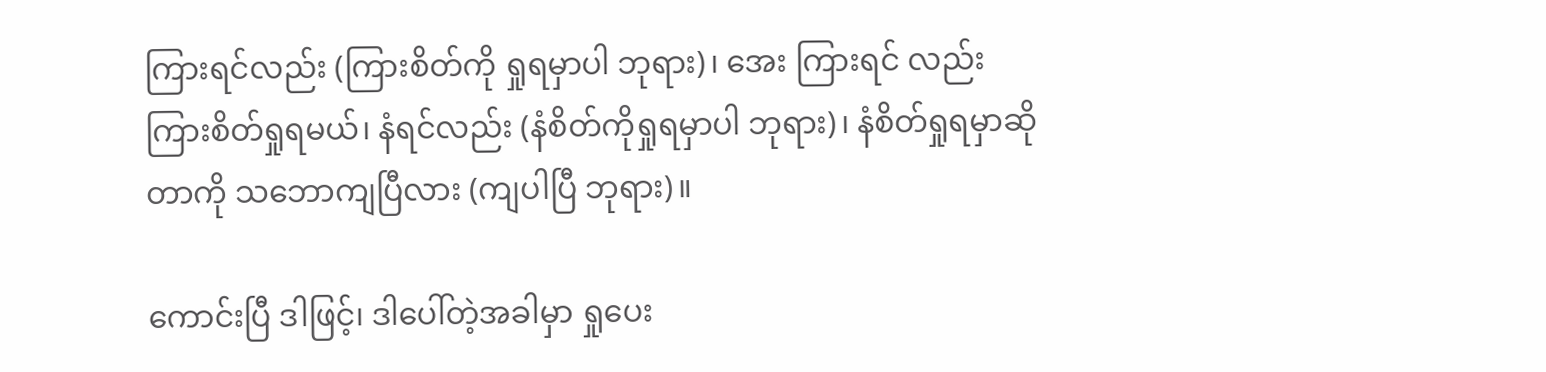ကြားရင်လည်း (ကြားစိတ်ကို ရှုရမှာပါ ဘုရား)၊ အေး ကြားရင် လည်း ကြားစိတ်ရှုရမယ်၊ နံရင်လည်း (နံစိတ်ကိုရှုရမှာပါ ဘုရား)၊ နံစိတ်ရှုရမှာဆိုတာကို သဘောကျပြီလား (ကျပါပြီ ဘုရား)။

ကောင်းပြီ ဒါဖြင့်၊ ဒါပေါ်တဲ့အခါမှာ ရှုပေး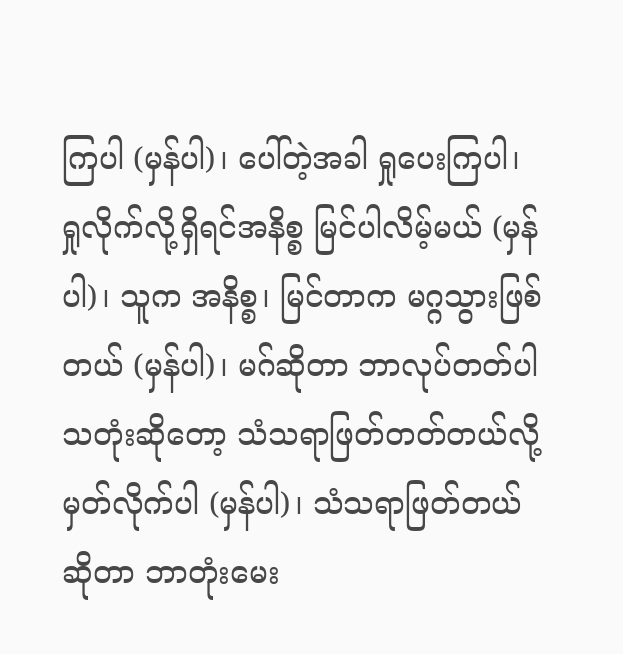ကြပါ (မှန်ပါ)၊ ပေါ်တဲ့အခါ ရှုပေးကြပါ၊ ရှုလိုက်လို့ရှိရင်အနိစ္စ မြင်ပါလိမ့်မယ် (မှန်ပါ)၊ သူက အနိစ္စ၊ မြင်တာက မဂ္ဂသွားဖြစ်တယ် (မှန်ပါ)၊ မဂ်ဆိုတာ ဘာလုပ်တတ်ပါသတုံးဆိုတော့ သံသရာဖြတ်တတ်တယ်လို့ မှတ်လိုက်ပါ (မှန်ပါ)၊ သံသရာဖြတ်တယ်ဆိုတာ ဘာတုံးမေး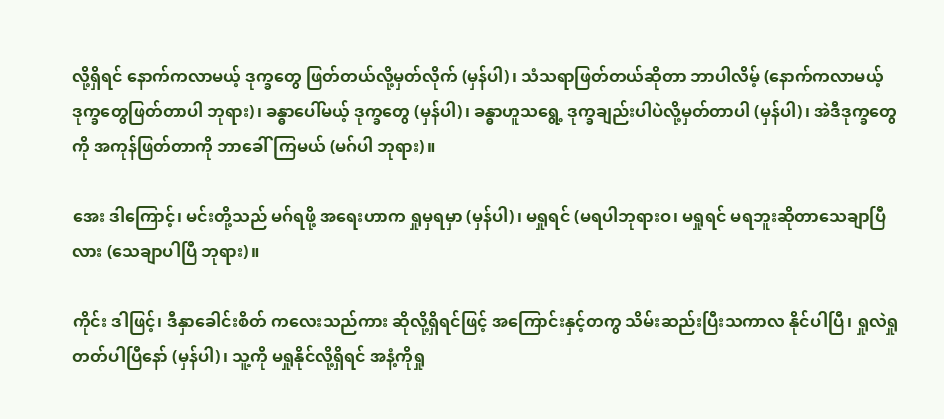လို့ရှိရင် နောက်ကလာမယ့် ဒုက္ခတွေ ဖြတ်တယ်လို့မှတ်လိုက် (မှန်ပါ)၊ သံသရာဖြတ်တယ်ဆိုတာ ဘာပါလိမ့် (နောက်ကလာမယ့် ဒုက္ခတွေဖြတ်တာပါ ဘုရား)၊ ခန္ဓာပေါ်မယ့် ဒုက္ခတွေ (မှန်ပါ)၊ ခန္ဓာဟူသရွေ့ ဒုက္ခချည်းပါပဲလို့မှတ်တာပါ (မှန်ပါ)၊ အဲဒီဒုက္ခတွေကို အကုန်ဖြတ်တာကို ဘာခေါ်ကြမယ် (မဂ်ပါ ဘုရား)။

အေး ဒါကြောင့်၊ မင်းတို့သည် မဂ်ရဖို့ အရေးဟာက ရှုမှရမှာ (မှန်ပါ)၊ မရှုရင် (မရပါဘုရားဝ၊ မရှုရင် မရဘူးဆိုတာသေချာပြီလား (သေချာပါပြီ ဘုရား)။

ကိုင်း ဒါဖြင့်၊ ဒီနှာခေါင်းစိတ် ကလေးသည်ကား ဆိုလို့ရှိရင်ဖြင့် အကြောင်းနှင့်တကွ သိမ်းဆည်းပြီးသကာလ နိုင်ပါပြီ၊ ရှုလဲရှုတတ်ပါပြီနော် (မှန်ပါ)၊ သူ့ကို မရှုနိုင်လို့ရှိရင် အနံ့ကိုရှု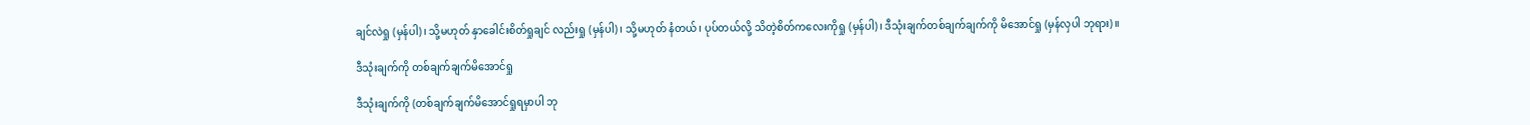ချင်လဲရှု (မှန်ပါ)၊ သို့မဟုတ် နှာခေါင်းစိတ်ရှုချင် လည်းရှု (မှန်ပါ)၊ သို့မဟုတ် နံတယ်၊ ပုပ်တယ်လို့ သိတဲ့စိတ်ကလေးကိုရှု (မှန်ပါ)၊ ဒီသုံးချက်တစ်ချက်ချက်ကို မိအောင်ရှု (မှန်လှပါ ဘုရား)။

ဒီသုံးချက်ကို တစ်ချက်ချက်မိအောင်ရှု

ဒီသုံးချက်ကို (တစ်ချက်ချက်မိအောင်ရှုရမှာပါ ဘု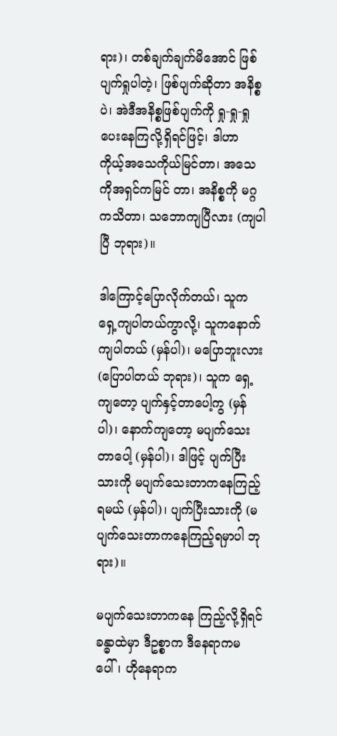ရား)၊ တစ်ချက်ချက်မိအောင် ဖြစ်ပျက်ရှုပါတဲ့၊ ဖြစ်ပျက်ဆိုတာ အနိစ္စပဲ၊ အဲဒီအနိစ္စဖြစ်ပျက်ကို ရှု-ရှု-ရှု ပေးနေကြလို့ရှိရင်ဖြင့်၊ ဒါဟာ ကိုယ့်အသေကိုယ်မြင်တာ၊ အသေကိုအရှင်ကမြင် တာ၊ အနိစ္စကို မဂ္ဂကသိတာ၊ သဘောကျပြီလား (ကျပါပြီ ဘုရား)။

ဒါကြောင့်ပြောလိုက်တယ်၊ သူက ရှေ့ကျပါတယ်ကွာလို့၊ သူကနောက်ကျပါတယ် (မှန်ပါ)၊ မပြောဘူးလား (ပြောပါတယ် ဘုရား)၊ သူက ရှေ့ကျတော့ ပျက်နှင့်တာပေါ့ကွ (မှန်ပါ)၊ နောက်ကျတော့ မပျက်သေးတာပေါ့ (မှန်ပါ)၊ ဒါဖြင့် ပျက်ပြီးသားကို မပျက်သေးတာကနေကြည့်ရမယ် (မှန်ပါ)၊ ပျက်ပြီးသားကို (မပျက်သေးတာကနေကြည့်ရမှာပါ ဘုရား)။

မပျက်သေးတာကနေ ကြည့်လို့ရှိရင် ခန္ဓာထဲမှာ ဒီဥစ္စာက ဒီနေရာကမပေါ်၊ ဟိုနေရာက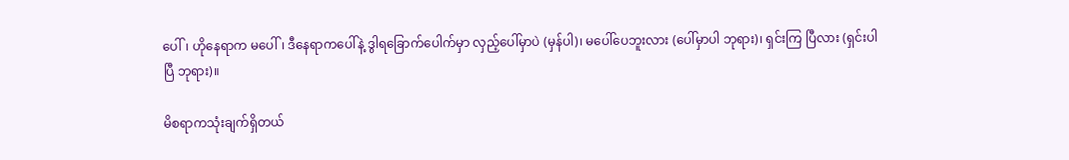ပေါ်၊ ဟိုနေရာက မပေါ်၊ ဒီနေရာကပေါ်နဲ့ ဒွါရခြောက်ပေါက်မှာ လှည့်ပေါ်မှာပဲ (မှန်ပါ)၊ မပေါ်ပေဘူးလား (ပေါ်မှာပါ ဘုရား)၊ ရှင်းကြ ပြီလား (ရှင်းပါပြီ ဘုရား)။

မိစရာကသုံးချက်ရှိတယ်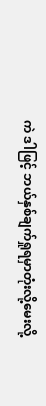ကဲ ဒါဖြင့် ဘယ်နှစ်ချက်ရှုရမှာတုံးလို့မေးလို့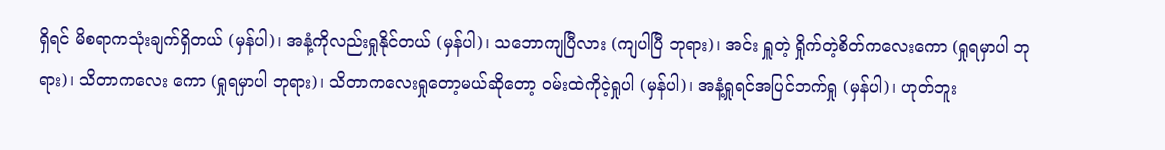ရှိရင် မိစရာကသုံးချက်ရှိတယ် (မှန်ပါ)၊ အနံ့ကိုလည်းရှုနိုင်တယ် (မှန်ပါ)၊ သဘောကျပြီလား (ကျပါပြီ ဘုရား)၊ အင်း ရှူတဲ့ ရှိုက်တဲ့စိတ်ကလေးကော (ရှုရမှာပါ ဘုရား)၊ သိတာကလေး ကော (ရှုရမှာပါ ဘုရား)၊ သိတာကလေးရှုတော့မယ်ဆိုတော့ ဝမ်းထဲကိုငဲ့ရှုပါ (မှန်ပါ)၊ အနံ့ရှုရင်အပြင်ဘက်ရှု (မှန်ပါ)၊ ဟုတ်ဘူး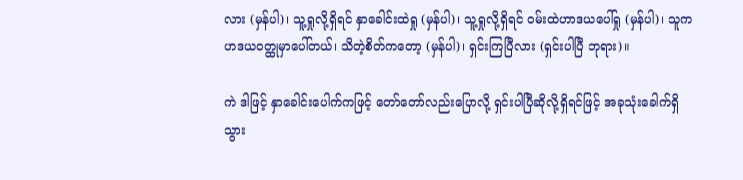လား (မှန်ပါ)၊ သူ့ရှုလို့ရှိရင် နှာခေါင်းထဲရှု (မှန်ပါ)၊ သူ့ရှုလို့ရှိရင် ဝမ်းထဲဟာဒယပေါ်ရှု (မှန်ပါ)၊ သူက ဟဒယဝတ္ထုမှာပေါ်တယ်၊ သိတဲ့စိတ်ကတော့ (မှန်ပါ)၊ ရှင်းကြပြီလား (ရှင်းပါပြီ ဘုရား)။

ကဲ ဒါဖြင့် နှာခေါင်းပေါက်ကဖြင့် တော်တော်လည်းပြောလို့ ရှင်းပါပြီဆိုလို့ရှိရင်ဖြင့် အခုသုံးခေါက်ရှိသွား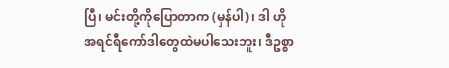ပြီ၊ မင်းတို့ကိုပြောတာက (မှန်ပါ)၊ ဒါ ဟိုအရင်ရီကော်ဒါတွေထဲမပါသေးဘူး၊ ဒီဥစ္စာ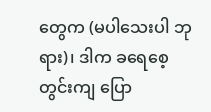တွေက (မပါသေးပါ ဘုရား)၊ ဒါက ခရေစေ့တွင်းကျ ပြော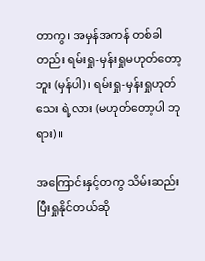တာကွ၊ အမှန်အကန် တစ်ခါတည်း ရမ်းရှု-မှန်းရှုမဟုတ်တော့ဘူး (မှန်ပါ)၊ ရမ်းရှု-မှန်းရှုဟုတ်သေး ရဲ့လား (မဟုတ်တော့ပါ ဘုရား)။

အကြောင်းနှင့်တကွ သိမ်းဆည်းပြီးရှုနိုင်တယ်ဆို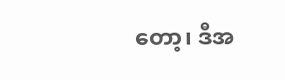တော့၊ ဒီအ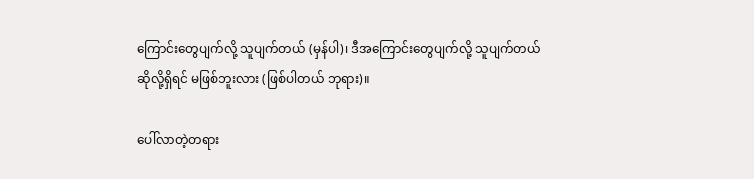ကြောင်းတွေပျက်လို့ သူပျက်တယ် (မှန်ပါ)၊ ဒီအကြောင်းတွေပျက်လို့ သူပျက်တယ်ဆိုလို့ရှိရင် မဖြစ်ဘူးလား (ဖြစ်ပါတယ် ဘုရား)။

ပေါ်လာတဲ့တရား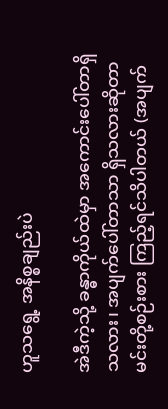ဟူသရွေ့ အနိစ္စချည်းပဲ

အဲဒီကဲ့သို့ ခန္ဓာကိုယ်ထဲမှာ အကောင်းပေါ်တာရှိသလား၊ အပျက်ပေါ်တာသာ ရှိသလားဆိုတာ မင်းတို့စဉ်းစား ကြည့်ရင်သိပါတယ် (အပျက်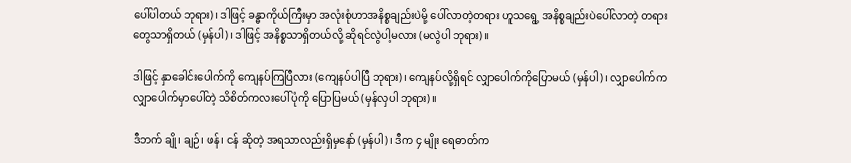ပေါ်ပါတယ် ဘုရား)၊ ဒါဖြင့် ခန္ဓာကိုယ်ကြီးမှာ အလုံးစုံဟာအနိစ္စချည်းပဲမို့ ပေါ်လာတဲ့တရား ဟူသရွေ့ အနိစ္စချည်းပဲပေါ်လာတဲ့ တရားတွေသာရှိတယ် (မှန်ပါ)၊ ဒါဖြင့် အနိစ္စသာရှိတယ်လို့ ဆိုရင်လွဲပါ့မလား (မလွဲပါ ဘုရား)။

ဒါဖြင့် နှာခေါင်းပေါက်ကို ကျေနပ်ကြပြီလား (ကျေနပ်ပါပြီ ဘုရား)၊ ကျေနပ်လို့ရှိရင် လျှာပေါက်ကိုပြောမယ် (မှန်ပါ)၊ လျှာပေါက်က လျှာပေါက်မှာပေါ်တဲ့ သိစိတ်ကလးပေါ်ပုံကို ပြောပြမယ် (မှန်လှပါ ဘုရား)။

ဒီဘက် ချို၊ ချဉ်၊ ဖန်၊ ငန် ဆိုတဲ့ အရသာလည်းရှိမှနော် (မှန်ပါ)၊ ဒီက ၄ မျိုး ရေဓာတ်က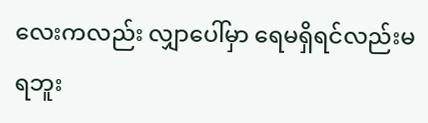လေးကလည်း လျှာပေါ်မှာ ရေမရှိရင်လည်းမရဘူး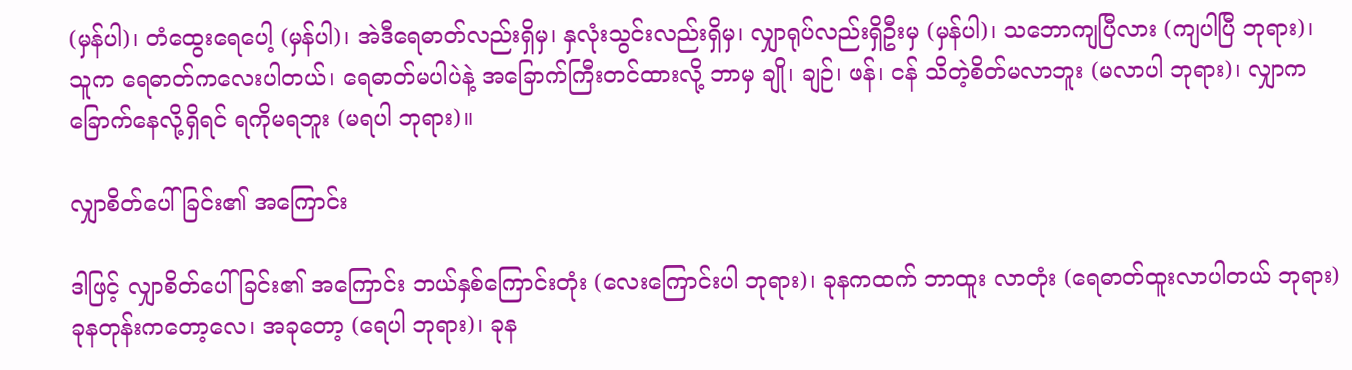(မှန်ပါ)၊ တံထွေးရေပေါ့ (မှန်ပါ)၊ အဲဒီရေဓာတ်လည်းရှိမှ၊ နှလုံးသွင်းလည်းရှိမှ၊ လျှာရုပ်လည်းရှိဦးမှ (မှန်ပါ)၊ သဘောကျပြီလား (ကျပါပြီ ဘုရား)၊ သူက ရေဓာတ်ကလေးပါတယ်၊ ရေဓာတ်မပါပဲနဲ့ အခြောက်ကြီးတင်ထားလို့ ဘာမှ ချို၊ ချဉ်၊ ဖန်၊ ငန် သိတဲ့စိတ်မလာဘူး (မလာပါ ဘုရား)၊ လျှာကခြောက်နေလို့ရှိရင် ရကိုမရဘူး (မရပါ ဘုရား)။

လျှာစိတ်ပေါ်ခြင်း၏ အကြောင်း

ဒါဖြင့် လျှာစိတ်ပေါ်ခြင်း၏ အကြောင်း ဘယ်နှစ်ကြောင်းတုံး (လေးကြောင်းပါ ဘုရား)၊ ခုနကထက် ဘာထူး လာတုံး (ရေဓာတ်ထူးလာပါတယ် ဘုရား) ခုနတုန်းကတော့လေ၊ အခုတော့ (ရေပါ ဘုရား)၊ ခုန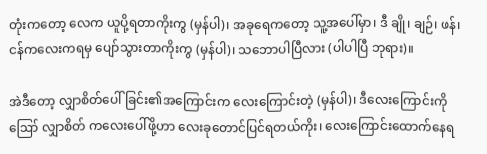တုံးကတော့ လေက ယူပို့ရတာကိုးကွ (မှန်ပါ)၊ အခုရေကတော့ သူ့အပေါ်မှာ၊ ဒီ ချို၊ ချဉ်၊ ဖန်၊ ငန်ကလေးကရမှ ပျော်သွားတာကိုးကွ (မှန်ပါ)၊ သဘောပါပြီလား (ပါပါပြီ ဘုရား)။

အဲဒီတော့ လျှာစိတ်ပေါ်ခြင်း၏အကြောင်းက လေးကြောင်းတဲ့ (မှန်ပါ)၊ ဒီလေးကြောင်းကို ဪ လျှာစိတ် ကလေးပေါ်ဖို့ဟာ လေးခုတောင်ပြင်ရတယ်ကိုး၊ လေးကြောင်းထောက်နေရ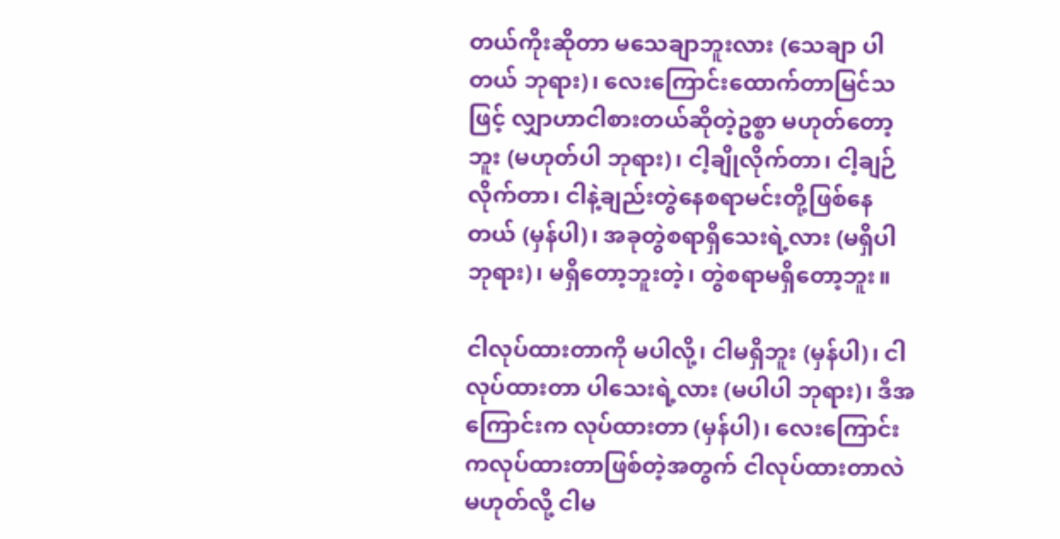တယ်ကိုးဆိုတာ မသေချာဘူးလား (သေချာ ပါတယ် ဘုရား)၊ လေးကြောင်းထောက်တာမြင်သဖြင့် လျှာဟာငါစားတယ်ဆိုတဲ့ဥစ္စာ မဟုတ်တော့ဘူး (မဟုတ်ပါ ဘုရား)၊ ငါ့ချိုလိုက်တာ၊ ငါ့ချဉ်လိုက်တာ၊ ငါနဲ့ချည်းတွဲနေစရာမင်းတို့ဖြစ်နေတယ် (မှန်ပါ)၊ အခုတွဲစရာရှိသေးရဲ့လား (မရှိပါ ဘုရား)၊ မရှိတော့ဘူးတဲ့၊ တွဲစရာမရှိတော့ဘူး။

ငါလုပ်ထားတာကို မပါလို့၊ ငါမရှိဘူး (မှန်ပါ)၊ ငါလုပ်ထားတာ ပါသေးရဲ့လား (မပါပါ ဘုရား)၊ ဒီအကြောင်းက လုပ်ထားတာ (မှန်ပါ)၊ လေးကြောင်းကလုပ်ထားတာဖြစ်တဲ့အတွက် ငါလုပ်ထားတာလဲမဟုတ်လို့ ငါမ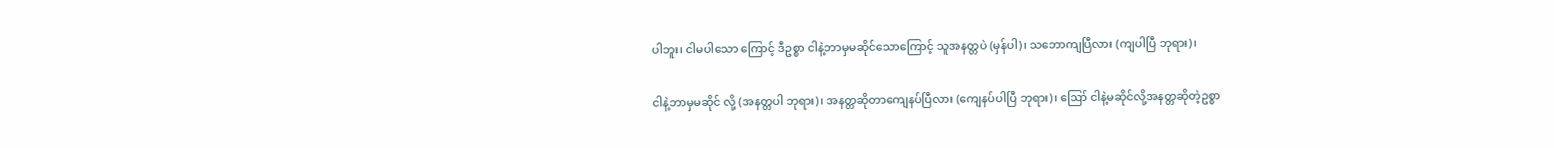ပါဘူး၊ ငါမပါသော ကြောင့် ဒီဥစ္စာ ငါနဲ့ဘာမှမဆိုင်သောကြောင့် သူအနတ္တပဲ (မှန်ပါ)၊ သဘောကျပြီလား (ကျပါပြီ ဘုရား)၊

ငါနဲ့ဘာမှမဆိုင် လို့ (အနတ္တပါ ဘုရား)၊ အနတ္တဆိုတာကျေနပ်ပြီလား (ကျေနပ်ပါပြီ ဘုရား)၊ ဪ ငါနဲ့မဆိုင်လို့အနတ္တဆိုတဲ့ဥစ္စာ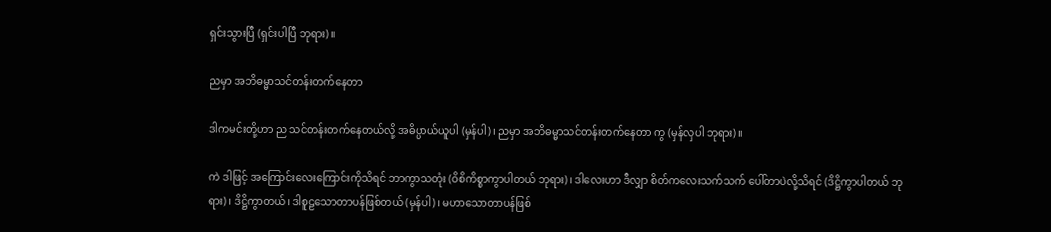ရှင်းသွားပြီ (ရှင်းပါပြီ ဘုရား)။

ညမှာ အဘိဓမ္မာသင်တန်းတက်နေတာ

ဒါကမင်းတို့ဟာ ည သင်တန်းတက်နေတယ်လို့ အဓိပ္ပာယ်ယူပါ (မှန်ပါ)၊ ညမှာ အဘိဓမ္မာသင်တန်းတက်နေတာ ကွ (မှန်လှပါ ဘုရား)။

ကဲ ဒါဖြင့် အကြောင်းလေးကြောင်းကိုသိရင် ဘာကွာသတုံး (ဝိစိကိစ္စာကွာပါတယ် ဘုရား)၊ ဒါလေးဟာ ဒီလျှာ စိတ်ကလေးသက်သက် ပေါ်တာပဲလို့သိရင် (ဒိဋ္ဌိကွာပါတယ် ဘုရား)၊ ဒိဋ္ဌိကွာတယ်၊ ဒါစူဠသောတာပန်ဖြစ်တယ် (မှန်ပါ)၊ မဟာသောတာပန်ဖြစ်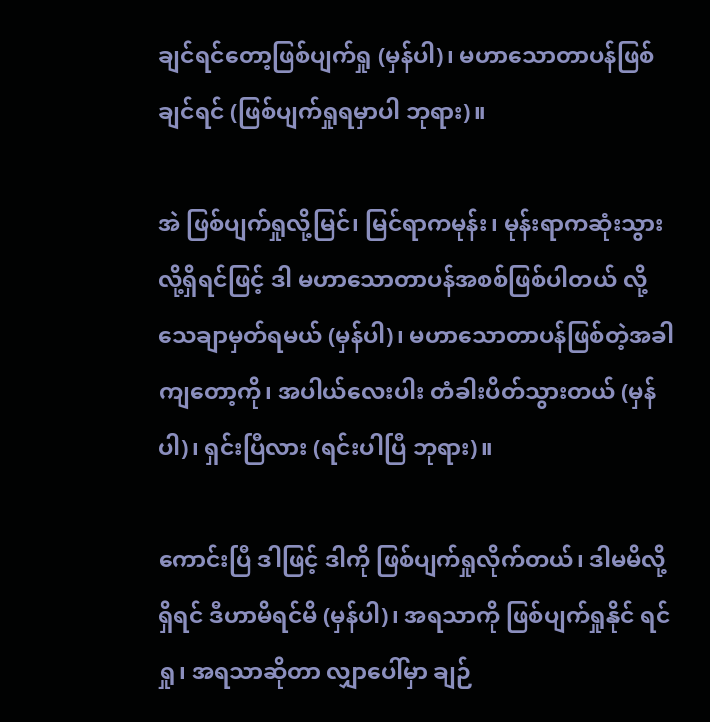ချင်ရင်တော့ဖြစ်ပျက်ရှု (မှန်ပါ)၊ မဟာသောတာပန်ဖြစ်ချင်ရင် (ဖြစ်ပျက်ရှုရမှာပါ ဘုရား)။

အဲ ဖြစ်ပျက်ရှုလို့မြင်၊ မြင်ရာကမုန်း၊ မုန်းရာကဆုံးသွားလို့ရှိရင်ဖြင့် ဒါ မဟာသောတာပန်အစစ်ဖြစ်ပါတယ် လို့ သေချာမှတ်ရမယ် (မှန်ပါ)၊ မဟာသောတာပန်ဖြစ်တဲ့အခါကျတော့ကို၊ အပါယ်လေးပါး တံခါးပိတ်သွားတယ် (မှန်ပါ)၊ ရှင်းပြီလား (ရင်းပါပြီ ဘုရား)။

ကောင်းပြီ ဒါဖြင့် ဒါကို ဖြစ်ပျက်ရှုလိုက်တယ်၊ ဒါမမိလို့ရှိရင် ဒီဟာမိရင်မိ (မှန်ပါ)၊ အရသာကို ဖြစ်ပျက်ရှုနိုင် ရင်ရှု၊ အရသာဆိုတာ လျှာပေါ်မှာ ချဉ်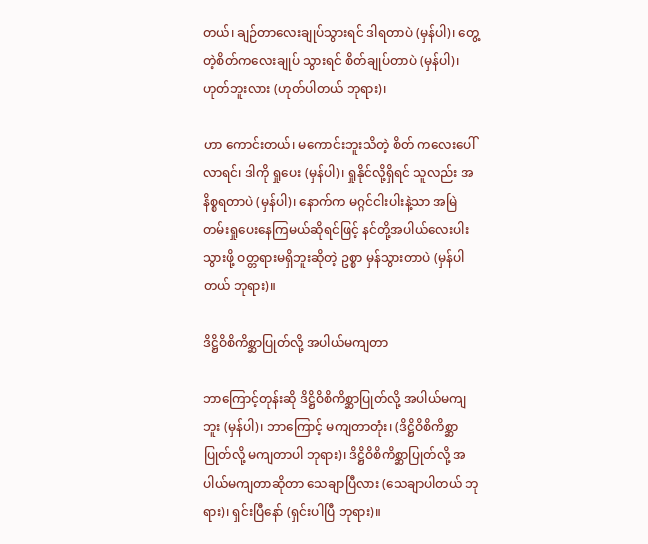တယ်၊ ချဉ်တာလေးချုပ်သွားရင် ဒါရတာပဲ (မှန်ပါ)၊ တွေ့တဲ့စိတ်ကလေးချုပ် သွားရင် စိတ်ချုပ်တာပဲ (မှန်ပါ)၊ ဟုတ်ဘူးလား (ဟုတ်ပါတယ် ဘုရား)၊

ဟာ ကောင်းတယ်၊ မကောင်းဘူးသိတဲ့ စိတ် ကလေးပေါ်လာရင်၊ ဒါကို ရှုပေး (မှန်ပါ)၊ ရှုနိုင်လို့ရှိရင် သူလည်း အနိစ္စရတာပဲ (မှန်ပါ)၊ နောက်က မဂ္ဂင်ငါးပါးနဲ့သာ အမြဲတမ်းရှုပေးနေကြမယ်ဆိုရင်ဖြင့် နင်တို့အပါယ်လေးပါးသွားဖို့ ဝတ္တရားမရှိဘူးဆိုတဲ့ ဥစ္စာ မှန်သွားတာပဲ (မှန်ပါတယ် ဘုရား)။

ဒိဋ္ဌိဝိစိကိစ္ဆာပြုတ်လို့ အပါယ်မကျတာ

ဘာကြောင့်တုန်းဆို ဒိဋ္ဌိဝိစိကိစ္ဆာပြုတ်လို့ အပါယ်မကျဘူး (မှန်ပါ)၊ ဘာကြောင့် မကျတာတုံး၊ (ဒိဋ္ဌိဝိစိကိစ္ဆာ ပြုတ်လို့ မကျတာပါ ဘုရား)၊ ဒိဋ္ဌိဝိစိကိစ္ဆာပြုတ်လို့ အပါယ်မကျတာဆိုတာ သေချာပြီလား (သေချာပါတယ် ဘုရား)၊ ရှင်းပြီနော် (ရှင်းပါပြီ ဘုရား)။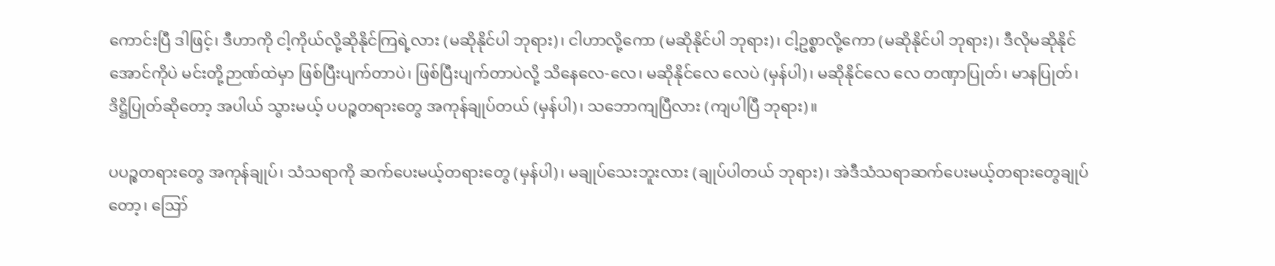ကောင်းပြီ ဒါဖြင့်၊ ဒီဟာကို ငါ့ကိုယ်လို့ဆိုနိုင်ကြရဲ့လား (မဆိုနိုင်ပါ ဘုရား)၊ ငါဟာလို့ကော (မဆိုနိုင်ပါ ဘုရား)၊ ငါ့ဥစ္စာလို့ကော (မဆိုနိုင်ပါ ဘုရား)၊ ဒီလိုမဆိုနိုင်အောင်ကိုပဲ မင်းတို့ဉာဏ်ထဲမှာ ဖြစ်ပြီးပျက်တာပဲ၊ ဖြစ်ပြီးပျက်တာပဲလို့ သိနေလေ-လေ၊ မဆိုနိုင်လေ လေပဲ (မှန်ပါ)၊ မဆိုနိုင်လေ လေ တဏှာပြုတ်၊ မာနပြုတ်၊ ဒိဋ္ဌိပြုတ်ဆိုတော့ အပါယ် သွားမယ့် ပပဉ္စတရားတွေ အကုန်ချုပ်တယ် (မှန်ပါ)၊ သဘောကျပြီလား (ကျပါပြီ ဘုရား)။

ပပဉ္စတရားတွေ အကုန်ချုပ်၊ သံသရာကို ဆက်ပေးမယ့်တရားတွေ (မှန်ပါ)၊ မချုပ်သေးဘူးလား (ချုပ်ပါတယ် ဘုရား)၊ အဲဒီသံသရာဆက်ပေးမယ့်တရားတွေချုပ်တော့၊ ဪ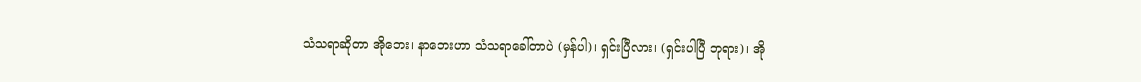သံသရာဆိုတာ အိုဘေး၊ နာဘေးဟာ သံသရာခေါ်တာပဲ (မှန်ပါ)၊ ရှင်းပြီလား၊ (ရှင်းပါပြီ ဘုရား)၊ အို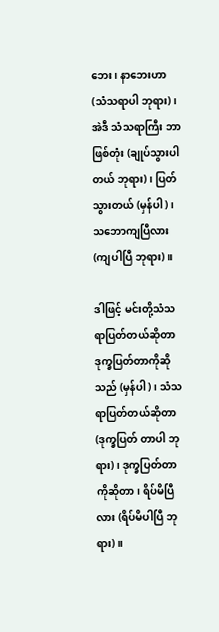ဘေး၊ နာဘေးဟာ (သံသရာပါ ဘုရား)၊ အဲဒီ သံသရာကြီး ဘာဖြစ်တုံး (ချုပ်သွားပါတယ် ဘုရား)၊ ပြတ်သွားတယ် (မှန်ပါ)၊ သဘောကျပြီလား (ကျပါပြီ ဘုရား)။

ဒါဖြင့် မင်းတို့သံသရာပြတ်တယ်ဆိုတာ ဒုက္ခပြတ်တာကိုဆိုသည် (မှန်ပါ)၊ သံသရာပြတ်တယ်ဆိုတာ (ဒုက္ခပြတ် တာပါ ဘုရား)၊ ဒုက္ခပြတ်တာကိုဆိုတာ၊ ရိပ်မိပြီလား (ရိပ်မိပါပြီ ဘုရား)။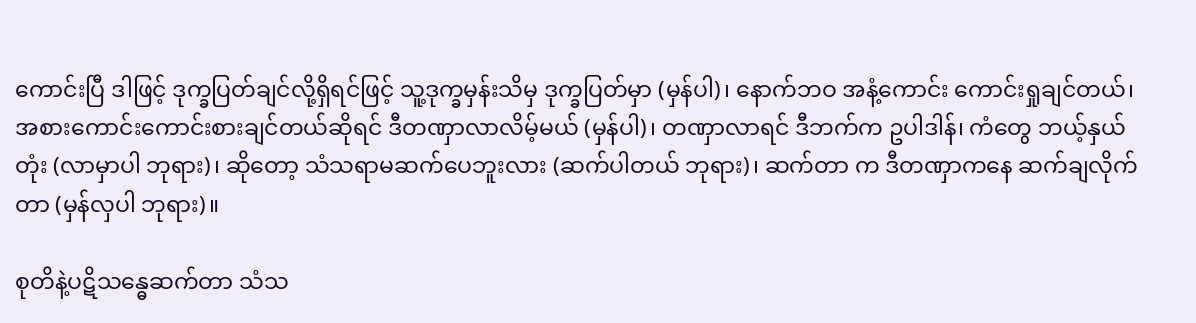ကောင်းပြီ ဒါဖြင့် ဒုက္ခပြတ်ချင်လို့ရှိရင်ဖြင့် သူ့ဒုက္ခမှန်းသိမှ ဒုက္ခပြတ်မှာ (မှန်ပါ)၊ နောက်ဘဝ အနံ့ကောင်း ကောင်းရှုချင်တယ်၊ အစားကောင်းကောင်းစားချင်တယ်ဆိုရင် ဒီတဏှာလာလိမ့်မယ် (မှန်ပါ)၊ တဏှာလာရင် ဒီဘက်က ဥပါဒါန်၊ ကံတွေ ဘယ့်နှယ်တုံး (လာမှာပါ ဘုရား)၊ ဆိုတော့ သံသရာမဆက်ပေဘူးလား (ဆက်ပါတယ် ဘုရား)၊ ဆက်တာ က ဒီတဏှာကနေ ဆက်ချလိုက်တာ (မှန်လှပါ ဘုရား)။

စုတိနဲ့ပဋိသန္ဓေဆက်တာ သံသ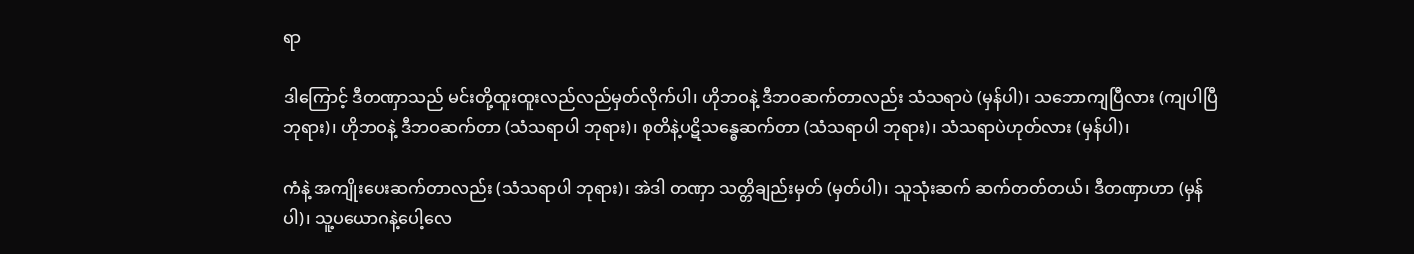ရာ

ဒါကြောင့် ဒီတဏှာသည် မင်းတို့ထူးထူးလည်လည်မှတ်လိုက်ပါ၊ ဟိုဘဝနဲ့ ဒီဘဝဆက်တာလည်း သံသရာပဲ (မှန်ပါ)၊ သဘောကျပြီလား (ကျပါပြီ ဘုရား)၊ ဟိုဘဝနဲ့ ဒီဘဝဆက်တာ (သံသရာပါ ဘုရား)၊ စုတိနဲ့ပဋိသန္ဓေဆက်တာ (သံသရာပါ ဘုရား)၊ သံသရာပဲဟုတ်လား (မှန်ပါ)၊

ကံနဲ့ အကျိုးပေးဆက်တာလည်း (သံသရာပါ ဘုရား)၊ အဲဒါ တဏှာ သတ္တိချည်းမှတ် (မှတ်ပါ)၊ သူသုံးဆက် ဆက်တတ်တယ်၊ ဒီတဏှာဟာ (မှန်ပါ)၊ သူ့ပယောဂနဲ့ပေါ့လေ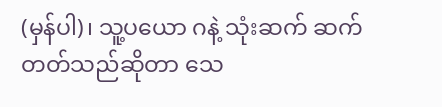(မှန်ပါ)၊ သူ့ပယော ဂနဲ့ သုံးဆက် ဆက်တတ်သည်ဆိုတာ သေ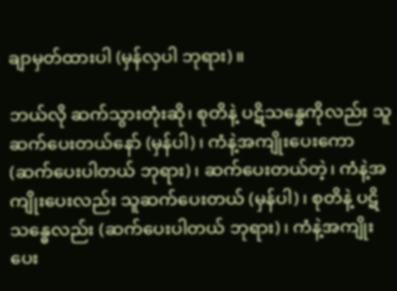ချာမှတ်ထားပါ (မှန်လှပါ ဘုရား)။

ဘယ်လို ဆက်သွားတုံးဆို၊ စုတိနဲ့ ပဋိသန္ဓေကိုလည်း သူဆက်ပေးတယ်နော် (မှန်ပါ)၊ ကံနဲ့အကျိုးပေးကော (ဆက်ပေးပါတယ် ဘုရား)၊ ဆက်ပေးတယ်တဲ့၊ ကံနဲ့အကျိုးပေးလည်း သူဆက်ပေးတယ် (မှန်ပါ)၊ စုတိနဲ့ ပဋိသန္ဓေလည်း (ဆက်ပေးပါတယ် ဘုရား)၊ ကံနဲ့အကျိုးပေး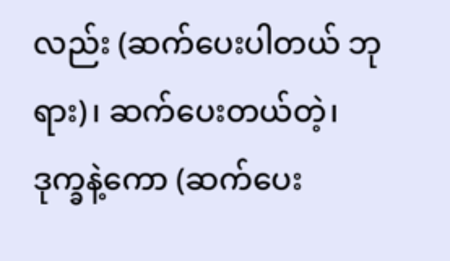လည်း (ဆက်ပေးပါတယ် ဘုရား)၊ ဆက်ပေးတယ်တဲ့၊ ဒုက္ခနဲ့ကော (ဆက်ပေး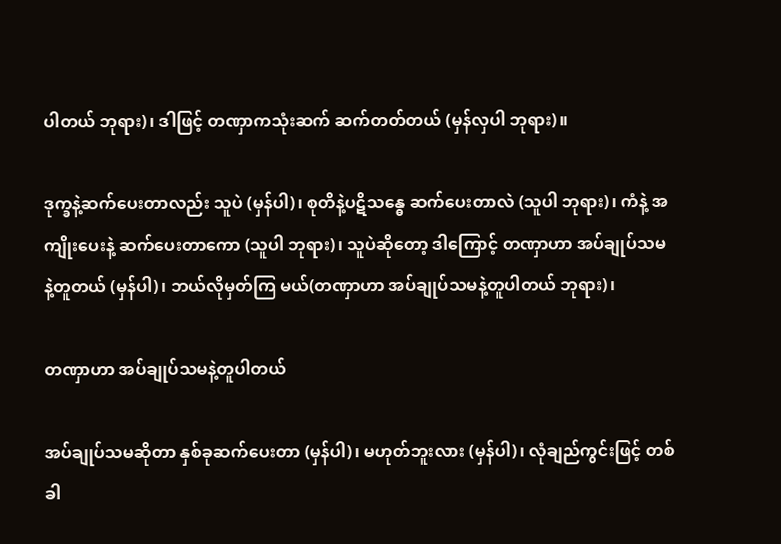ပါတယ် ဘုရား)၊ ဒါဖြင့် တဏှာကသုံးဆက် ဆက်တတ်တယ် (မှန်လှပါ ဘုရား)။

ဒုက္ခနဲ့ဆက်ပေးတာလည်း သူပဲ (မှန်ပါ)၊ စုတိနဲ့ပဋိသန္ဓေ ဆက်ပေးတာလဲ (သူပါ ဘုရား)၊ ကံနဲ့ အကျိုးပေးနဲ့ ဆက်ပေးတာကော (သူပါ ဘုရား)၊ သူပဲဆိုတော့ ဒါကြောင့် တဏှာဟာ အပ်ချုပ်သမနဲ့တူတယ် (မှန်ပါ)၊ ဘယ်လိုမှတ်ကြ မယ်(တဏှာဟာ အပ်ချုပ်သမနဲ့တူပါတယ် ဘုရား)၊

တဏှာဟာ အပ်ချုပ်သမနဲ့တူပါတယ်

အပ်ချုပ်သမဆိုတာ နှစ်ခုဆက်ပေးတာ (မှန်ပါ)၊ မဟုတ်ဘူးလား (မှန်ပါ)၊ လုံချည်ကွင်းဖြင့် တစ်ခါ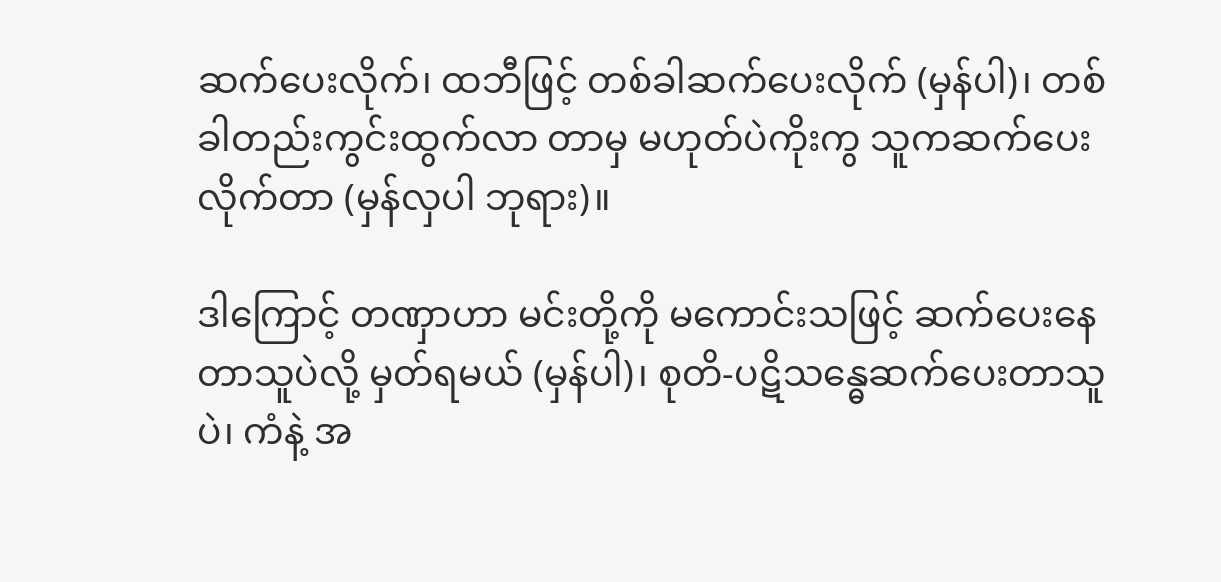ဆက်ပေးလိုက်၊ ထဘီဖြင့် တစ်ခါဆက်ပေးလိုက် (မှန်ပါ)၊ တစ်ခါတည်းကွင်းထွက်လာ တာမှ မဟုတ်ပဲကိုးကွ သူကဆက်ပေးလိုက်တာ (မှန်လှပါ ဘုရား)။

ဒါကြောင့် တဏှာဟာ မင်းတို့ကို မကောင်းသဖြင့် ဆက်ပေးနေတာသူပဲလို့ မှတ်ရမယ် (မှန်ပါ)၊ စုတိ-ပဋိသန္ဓေဆက်ပေးတာသူပဲ၊ ကံနဲ့ အ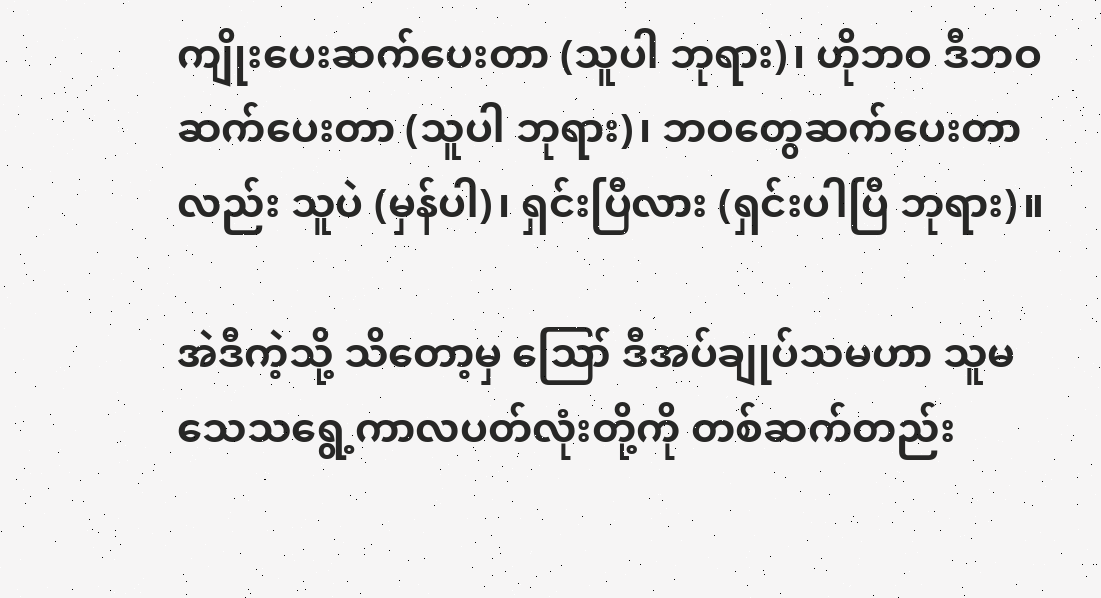ကျိုးပေးဆက်ပေးတာ (သူပါ ဘုရား)၊ ဟိုဘဝ ဒီဘဝဆက်ပေးတာ (သူပါ ဘုရား)၊ ဘဝတွေဆက်ပေးတာလည်း သူပဲ (မှန်ပါ)၊ ရှင်းပြီလား (ရှင်းပါပြီ ဘုရား)။

အဲဒီကဲ့သို့ သိတော့မှ ဪ ဒီအပ်ချုပ်သမဟာ သူမသေသရွေ့ကာလပတ်လုံးတို့ကို တစ်ဆက်တည်း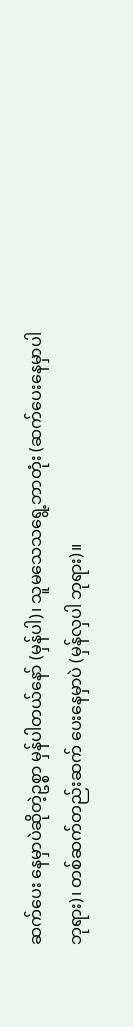ဆက်ပေး နေမှာပဲဆိုတဲ့ဥစ္စာ မှန်ပါတယ်နော် (မှန်ပါ)၊ သူမသေသရွေ့ဘာတုံး (ဆက်ပေးနေမှာပါ ဘုရား)၊ တစ်ဆက်တည်းဆက် ပေးနေမှာပဲ (မှန်လှပါ ဘုရား)။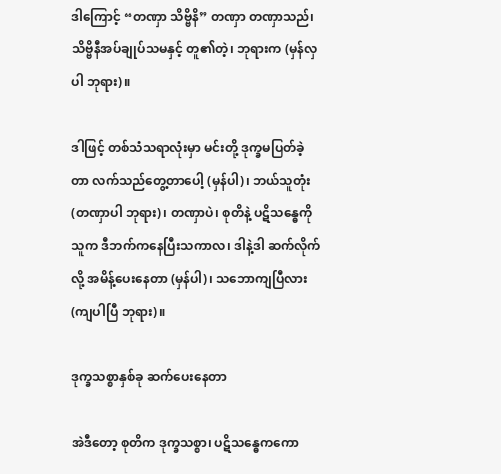ဒါကြောင့် “တဏှာ သိဗ္ဗိနိ” တဏှာ တဏှာသည်၊ သိဗ္ဗိနီအပ်ချုပ်သမနှင့် တူ၏တဲ့၊ ဘုရားက (မှန်လှပါ ဘုရား)။

ဒါဖြင့် တစ်သံသရာလုံးမှာ မင်းတို့ ဒုက္ခမပြတ်ခဲ့တာ လက်သည်တွေ့တာပေါ့ (မှန်ပါ)၊ ဘယ်သူတုံး (တဏှာပါ ဘုရား)၊ တဏှာပဲ၊ စုတိနဲ့ ပဋိသန္ဓေကို သူက ဒီဘက်ကနေပြီးသကာလ၊ ဒါနဲ့ဒါ ဆက်လိုက်လို့ အမိန့်ပေးနေတာ (မှန်ပါ)၊ သဘောကျပြီလား (ကျပါပြီ ဘုရား)။

ဒုက္ခသစ္စာနှစ်ခု ဆက်ပေးနေတာ

အဲဒီတော့ စုတိက ဒုက္ခသစ္စာ၊ ပဋိသန္ဓေကကော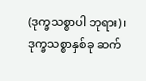(ဒုက္ခသစ္စာပါ ဘုရား)၊ ဒုက္ခသစ္စာနှစ်ခု ဆက်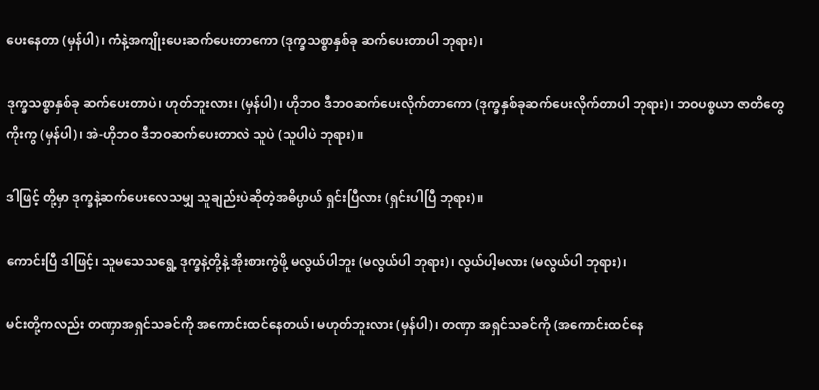ပေးနေတာ (မှန်ပါ)၊ ကံနဲ့အကျိုးပေးဆက်ပေးတာကော (ဒုက္ခသစ္စာနှစ်ခု ဆက်ပေးတာပါ ဘုရား)၊

ဒုက္ခသစ္စာနှစ်ခု ဆက်ပေးတာပဲ၊ ဟုတ်ဘူးလား၊ (မှန်ပါ)၊ ဟိုဘဝ ဒီဘဝဆက်ပေးလိုက်တာကော (ဒုက္ခနှစ်ခုဆက်ပေးလိုက်တာပါ ဘုရား)၊ ဘဝပစ္စယာ ဇာတိတွေကိုးကွ (မှန်ပါ)၊ အဲ-ဟိုဘဝ ဒီဘဝဆက်ပေးတာလဲ သူပဲ (သူပါပဲ ဘုရား)။

ဒါဖြင့် တို့မှာ ဒုက္ခနဲ့ဆက်ပေးလေသမျှ သူချည်းပဲဆိုတဲ့အဓိပ္ပာယ် ရှင်းပြီလား (ရှင်းပါပြီ ဘုရား)။

ကောင်းပြီ ဒါဖြင့်၊ သူမသေသရွေ့ ဒုက္ခနဲ့တို့နဲ့ အိုးစားကွဲဖို့ မလွယ်ပါဘူး (မလွယ်ပါ ဘုရား)၊ လွယ်ပါ့မလား (မလွယ်ပါ ဘုရား)၊

မင်းတို့ကလည်း တဏှာအရှင်သခင်ကို အကောင်းထင်နေတယ်၊ မဟုတ်ဘူးလား (မှန်ပါ)၊ တဏှာ အရှင်သခင်ကို (အကောင်းထင်နေ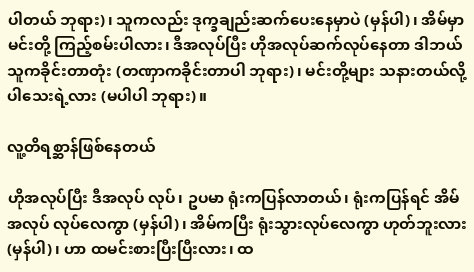ပါတယ် ဘုရား)၊ သူကလည်း ဒုက္ခချည်းဆက်ပေးနေမှာပဲ (မှန်ပါ)၊ အိမ်မှာမင်းတို့ ကြည့်စမ်းပါလား၊ ဒီအလုပ်ပြီး ဟိုအလုပ်ဆက်လုပ်နေတာ ဒါဘယ်သူကခိုင်းတာတုံး (တဏှာကခိုင်းတာပါ ဘုရား)၊ မင်းတို့များ သနားတယ်လို့ပါသေးရဲ့လား (မပါပါ ဘုရား)။

လူ့တိရစ္ဆာန်ဖြစ်နေတယ်

ဟိုအလုပ်ပြီး ဒီအလုပ် လုပ်၊ ဥပမာ ရုံးကပြန်လာတယ်၊ ရုံးကပြန်ရင် အိမ်အလုပ် လုပ်လေကွာ (မှန်ပါ)၊ အိမ်ကပြီး ရုံးသွားလုပ်လေကွာ ဟုတ်ဘူးလား (မှန်ပါ)၊ ဟာ ထမင်းစားပြီးပြီးလား၊ ထ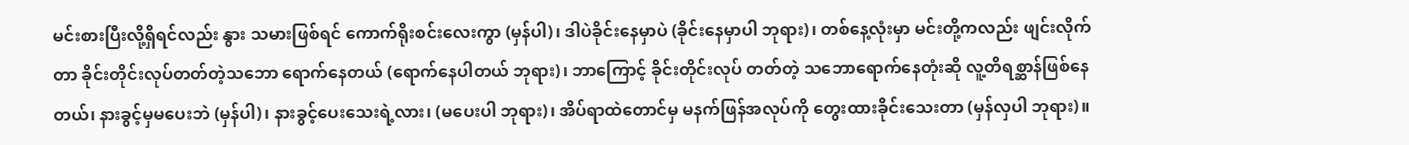မင်းစားပြီးလို့ရှိရင်လည်း နွား သမားဖြစ်ရင် ကောက်ရိုးစင်းလေးကွာ (မှန်ပါ)၊ ဒါပဲခိုင်းနေမှာပဲ (ခိုင်းနေမှာပါ ဘုရား)၊ တစ်နေ့လုံးမှာ မင်းတို့ကလည်း ဖျင်းလိုက်တာ ခိုင်းတိုင်းလုပ်တတ်တဲ့သဘော ရောက်နေတယ် (ရောက်နေပါတယ် ဘုရား)၊ ဘာကြောင့် ခိုင်းတိုင်းလုပ် တတ်တဲ့ သဘောရောက်နေတုံးဆို လူ့တိရစ္ဆာန်ဖြစ်နေတယ်၊ နားခွင့်မှမပေးဘဲ (မှန်ပါ)၊ နားခွင့်ပေးသေးရဲ့လား၊ (မပေးပါ ဘုရား)၊ အိပ်ရာထဲတောင်မှ မနက်ဖြန်အလုပ်ကို တွေးထားခိုင်းသေးတာ (မှန်လှပါ ဘုရား)။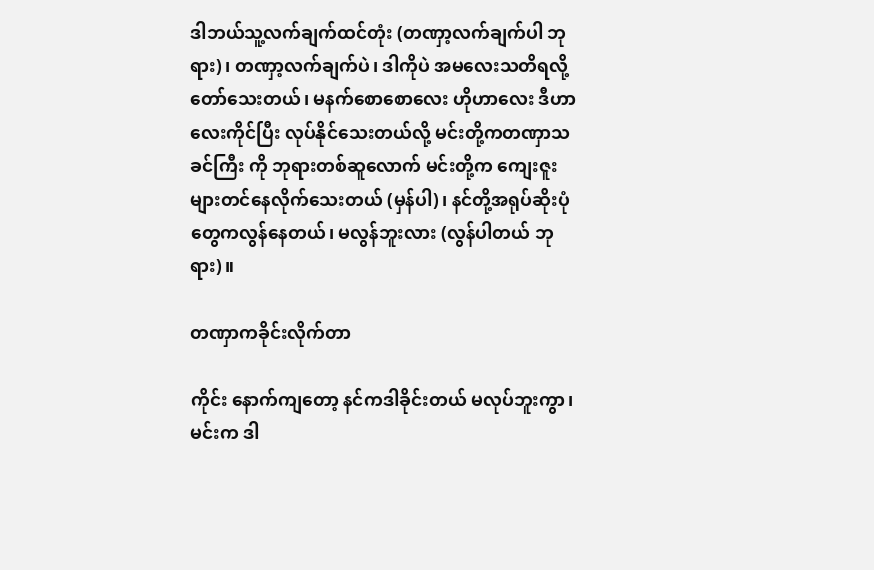ဒါဘယ်သူ့လက်ချက်ထင်တုံး (တဏှာ့လက်ချက်ပါ ဘုရား)၊ တဏှာ့လက်ချက်ပဲ၊ ဒါကိုပဲ အမလေးသတိရလို့ တော်သေးတယ်၊ မနက်စောစောလေး ဟိုဟာလေး ဒီဟာလေးကိုင်ပြီး လုပ်နိုင်သေးတယ်လို့ မင်းတို့ကတဏှာသခင်ကြီး ကို ဘုရားတစ်ဆူလောက် မင်းတို့က ကျေးဇူးများတင်နေလိုက်သေးတယ် (မှန်ပါ)၊ နင်တို့အရုပ်ဆိုးပုံတွေကလွန်နေတယ်၊ မလွန်ဘူးလား (လွန်ပါတယ် ဘုရား)။

တဏှာကခိုင်းလိုက်တာ

ကိုင်း နောက်ကျတော့ နင်ကဒါခိုင်းတယ် မလုပ်ဘူးကွာ၊ မင်းက ဒါ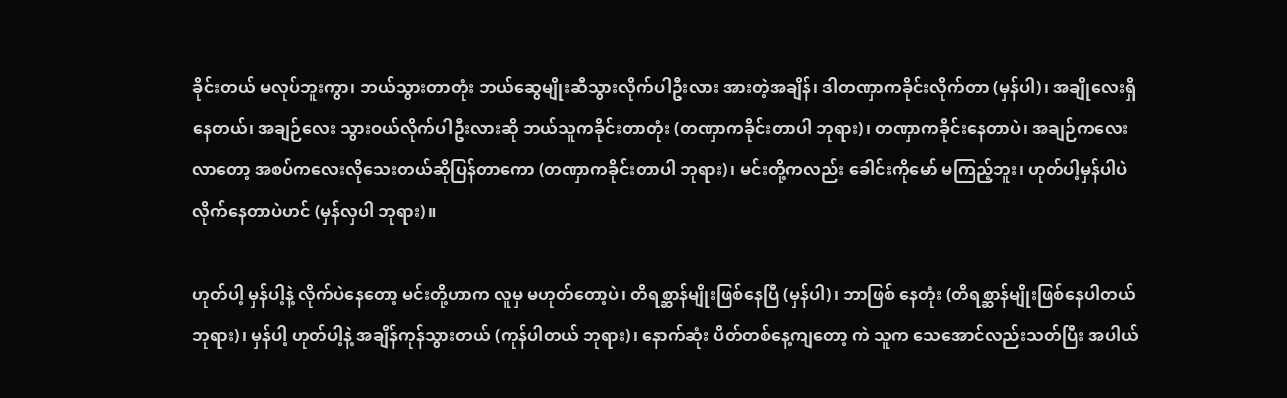ခိုင်းတယ် မလုပ်ဘူးကွာ၊ ဘယ်သွားတာတုံး ဘယ်ဆွေမျိုးဆီသွားလိုက်ပါဦးလား အားတဲ့အချိန်၊ ဒါတဏှာကခိုင်းလိုက်တာ (မှန်ပါ)၊ အချိုလေးရှိနေတယ်၊ အချဉ်လေး သွားဝယ်လိုက်ပါဦးလားဆို ဘယ်သူကခိုင်းတာတုံး (တဏှာကခိုင်းတာပါ ဘုရား)၊ တဏှာကခိုင်းနေတာပဲ၊ အချဉ်ကလေး လာတော့ အစပ်ကလေးလိုသေးတယ်ဆိုပြန်တာကော (တဏှာကခိုင်းတာပါ ဘုရား)၊ မင်းတို့ကလည်း ခေါင်းကိုမော် မကြည့်ဘူး၊ ဟုတ်ပါ့မှန်ပါပဲ လိုက်နေတာပဲဟင် (မှန်လှပါ ဘုရား)။

ဟုတ်ပါ့ မှန်ပါ့နဲ့ လိုက်ပဲနေတော့ မင်းတို့ဟာက လူမှ မဟုတ်တော့ပဲ၊ တိရစ္ဆာန်မျိုးဖြစ်နေပြီ (မှန်ပါ)၊ ဘာဖြစ် နေတုံး (တိရစ္ဆာန်မျိုးဖြစ်နေပါတယ် ဘုရား)၊ မှန်ပါ့ ဟုတ်ပါ့နဲ့ အချိန်ကုန်သွားတယ် (ကုန်ပါတယ် ဘုရား)၊ နောက်ဆုံး ပိတ်တစ်နေ့ကျတော့ ကဲ သူက သေအောင်လည်းသတ်ပြီး အပါယ်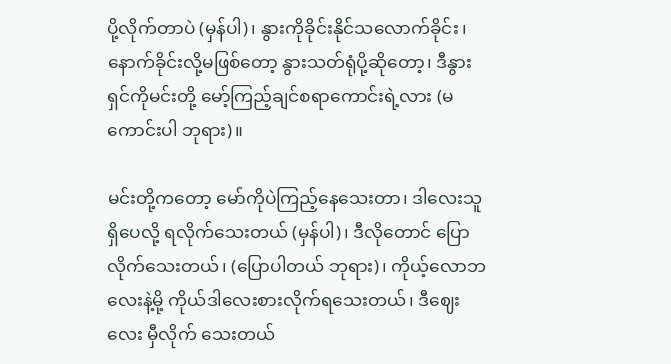ပို့လိုက်တာပဲ (မှန်ပါ)၊ နွားကိုခိုင်းနိုင်သလောက်ခိုင်း၊ နောက်ခိုင်းလို့မဖြစ်တော့ နွားသတ်ရုံပို့ဆိုတော့၊ ဒီနွားရှင်ကိုမင်းတို့ မော့်ကြည့်ချင်စရာကောင်းရဲ့လား (မကောင်းပါ ဘုရား)။

မင်းတို့ကတော့ မော်ကိုပဲကြည့်နေသေးတာ၊ ဒါလေးသူရှိပေလို့ ရလိုက်သေးတယ် (မှန်ပါ)၊ ဒီလိုတောင် ပြော လိုက်သေးတယ်၊ (ပြောပါတယ် ဘုရား)၊ ကိုယ့်လောဘလေးနဲ့မို့ ကိုယ်ဒါလေးစားလိုက်ရသေးတယ်၊ ဒီဈေးလေး မှီလိုက် သေးတယ်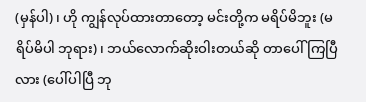(မှန်ပါ)၊ ဟို ကျွန်လုပ်ထားတာတော့ မင်းတို့က မရိပ်မိဘူး (မရိပ်မိပါ ဘုရား)၊ ဘယ်လောက်ဆိုးဝါးတယ်ဆို တာပေါ်ကြပြီလား (ပေါ်ပါပြီ ဘု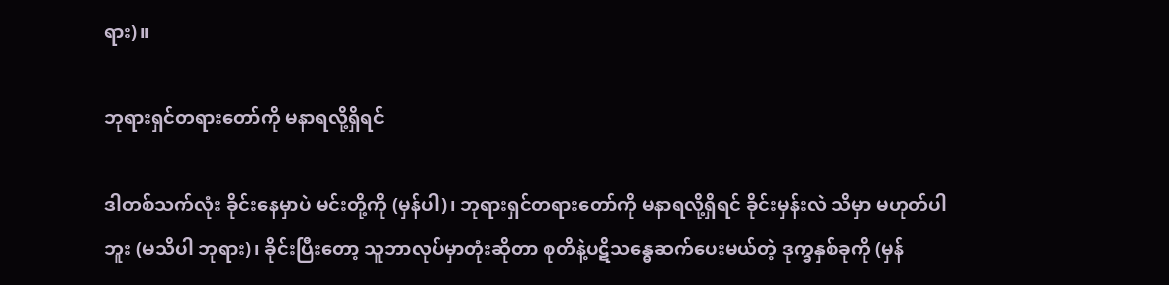ရား)။

ဘုရားရှင်တရားတော်ကို မနာရလို့ရှိရင်

ဒါတစ်သက်လုံး ခိုင်းနေမှာပဲ မင်းတို့ကို (မှန်ပါ)၊ ဘုရားရှင်တရားတော်ကို မနာရလို့ရှိရင် ခိုင်းမှန်းလဲ သိမှာ မဟုတ်ပါဘူး (မသိပါ ဘုရား)၊ ခိုင်းပြီးတော့ သူဘာလုပ်မှာတုံးဆိုတာ စုတိနဲ့ပဋိသန္ဓေဆက်ပေးမယ်တဲ့ ဒုက္ခနှစ်ခုကို (မှန်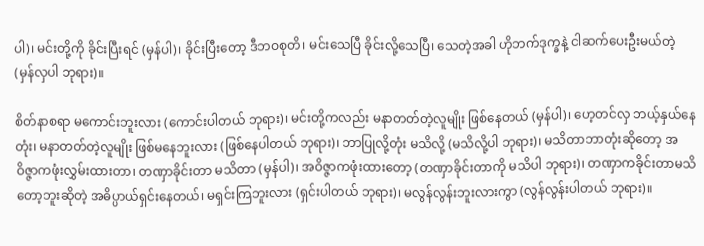ပါ)၊ မင်းတို့ကို ခိုင်းပြီးရင် (မှန်ပါ)၊ ခိုင်းပြီးတော့ ဒီဘဝစုတိ၊ မင်းသေပြီ ခိုင်းလို့သေပြီ၊ သေတဲ့အခါ ဟိုဘက်ဒုက္ခနဲ့ ငါဆက်ပေးဦးမယ်တဲ့ (မှန်လှပါ ဘုရား)။

စိတ်နာစရာ မကောင်းဘူးလား (ကောင်းပါတယ် ဘုရား)၊ မင်းတို့ကလည်း မနာတတ်တဲ့လူမျိုး ဖြစ်နေတယ် (မှန်ပါ)၊ ဟေ့တင်လှ ဘယ့်နှယ်နေတုံး၊ မနာတတ်တဲ့လူမျိုး ဖြစ်မနေဘူးလား (ဖြစ်နေပါတယ် ဘုရား)၊ ဘာပြုလို့တုံး မသိလို့ (မသိလို့ပါ ဘုရား)၊ မသိတာဘာတုံးဆိုတော့ အဝိဇ္ဇာကဖုံးလွှမ်းထားတာ၊ တဏှာခိုင်းတာ မသိတာ (မှန်ပါ)၊ အဝိဇ္ဇာကဖုံးထားတော့ (တဏှာခိုင်းတာကို မသိပါ ဘုရား)၊ တဏှာကခိုင်းတာမသိတော့ဘူးဆိုတဲ့ အဓိပ္ပာယ်ရှင်းနေတယ်၊ မရှင်းကြဘူးလား (ရှင်းပါတယ် ဘုရား)၊ မလွန်လွန်းဘူးလားကွာ (လွန်လွန်းပါတယ် ဘုရား)။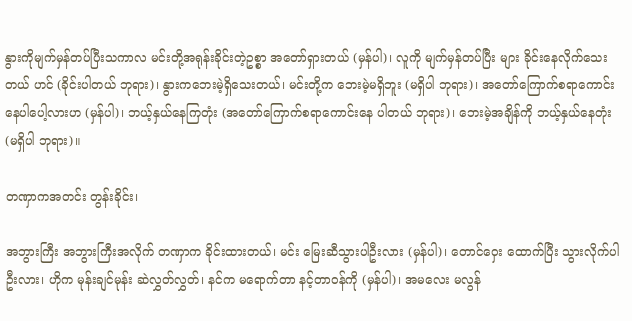နွားကိုမျက်မှန်တပ်ပြီးသကာလ မင်းတို့အရုန်းခိုင်းတဲ့ဥစ္စာ အတော်ရှားတယ် (မှန်ပါ)၊ လူကို မျက်မှန်တပ်ပြီး များ ခိုင်းနေလိုက်သေးတယ် ဟင် (ခိုင်းပါတယ် ဘုရား)၊ နွားကဘေးမဲ့ရှိသေးတယ်၊ မင်းတို့က ဘေးမဲ့မရှိဘူး (မရှိပါ ဘုရား)၊ အတော်ကြောက်စရာကောင်းနေပါပေါ့လားဟ (မှန်ပါ)၊ ဘယ့်နှယ်နေကြတုံး (အတော်ကြောက်စရာကောင်းနေ ပါတယ် ဘုရား)၊ ဘေးမဲ့အချိန်ကို ဘယ့်နှယ်နေတုံး (မရှိပါ ဘုရား)။

တဏှာကအတင်း တွန်းခိုင်း၊

အဘွားကြီး အဘွားကြီးအလိုက် တဏှာက ခိုင်းထားတယ်၊ မင်း မြေးဆီသွားပါဦးလား (မှန်ပါ)၊ တောင်ဝှေး ထောက်ပြီး သွားလိုက်ပါဦးလား၊ ဟိုက မုန်းချင်မုန်း ဆဲလွှတ်လွှတ်၊ နင်က မရောက်တာ နင့်တာဝန်ကို (မှန်ပါ)၊ အမလေး မလွန်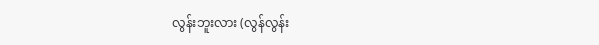လွန်းဘူးလား (လွန်လွန်း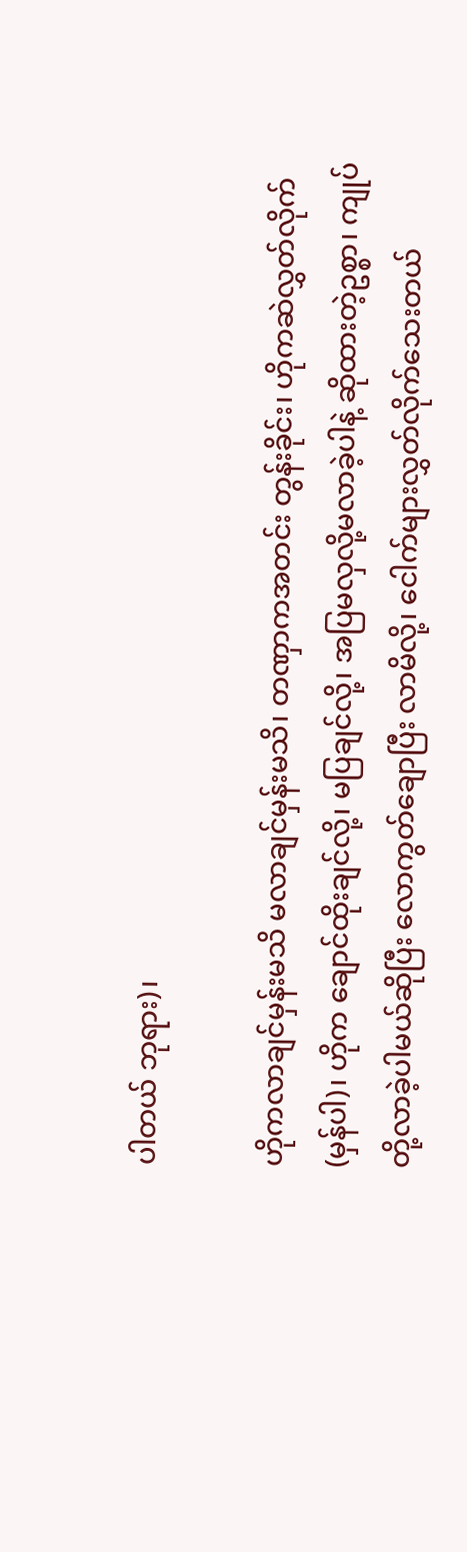ပါတယ် ဘုရား)၊

ဟိုကလာချင်မှန်းမသိ မလာချင်မှန်းမသိ၊ တဏှာကအတင်း တွန်းခိုင်း၊ ဟိုကဆဲလွှတ်လိုက် (မှန်ပါ)၊ ဟိုက ချောင်ထိုးချင်လို့၊ မပြချင်လို့၊ အပြမလှလို့မလာခဲ့ပါနဲ့ ဆိုထားတဲ့ဥစ္စာ၊ ကျုပ်တို့လာခဲ့ပါမယ်ဆိုပြီး လောကွတ်ချောပြီး လာမိလို့၊ ငေါက်များလွှတ်လိုက်သေးတယ်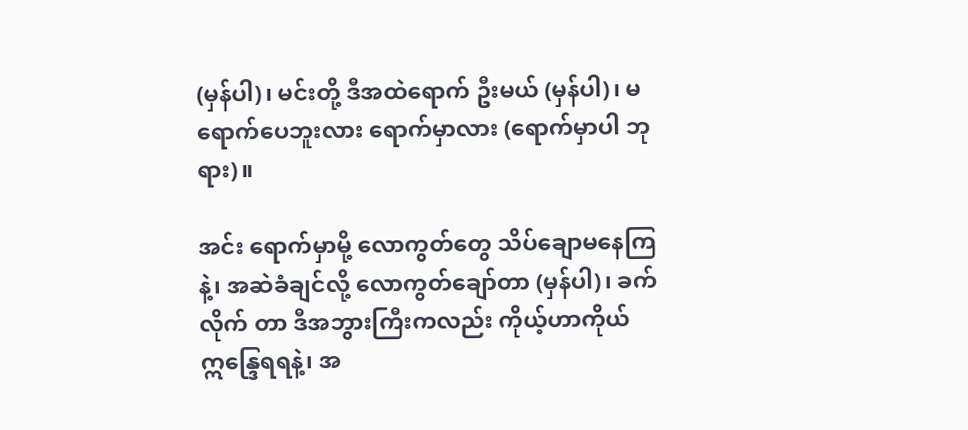(မှန်ပါ)၊ မင်းတို့ ဒီအထဲရောက် ဦးမယ် (မှန်ပါ)၊ မရောက်ပေဘူးလား ရောက်မှာလား (ရောက်မှာပါ ဘုရား)။

အင်း ရောက်မှာမို့ လောကွတ်တွေ သိပ်ချောမနေကြနဲ့၊ အဆဲခံချင်လို့ လောကွတ်ချော်တာ (မှန်ပါ)၊ ခက်လိုက် တာ ဒီအဘွားကြီးကလည်း ကိုယ့်ဟာကိုယ် ဣန္ဒြေရရနဲ့၊ အ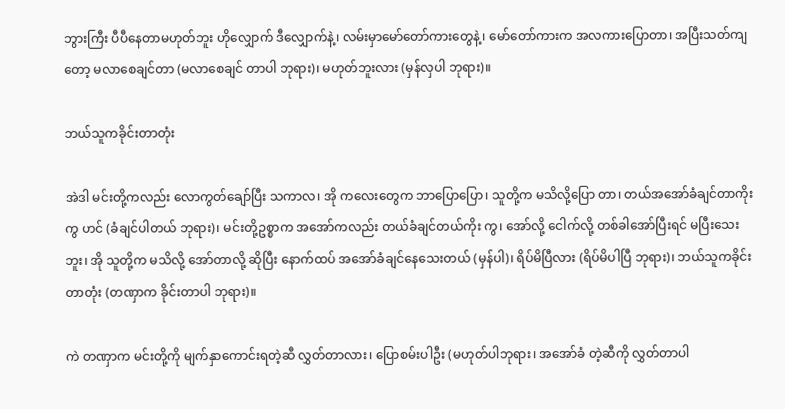ဘွားကြီး ပီပီနေတာမဟုတ်ဘူး ဟိုလျှောက် ဒီလျှောက်နဲ့၊ လမ်းမှာမော်တော်ကားတွေနဲ့၊ မော်တော်ကားက အလကားပြောတာ၊ အပြီးသတ်ကျတော့ မလာစေချင်တာ (မလာစေချင် တာပါ ဘုရား)၊ မဟုတ်ဘူးလား (မှန်လှပါ ဘုရား)။

ဘယ်သူကခိုင်းတာတုံး

အဲဒါ မင်းတို့ကလည်း လောကွတ်ချော်ပြီး သကာလ၊ အို ကလေးတွေက ဘာပြောပြော၊ သူတို့က မသိလို့ပြော တာ၊ တယ်အအော်ခံချင်တာကိုးကွ ဟင် (ခံချင်ပါတယ် ဘုရား)၊ မင်းတို့ဥစ္စာက အအော်ကလည်း တယ်ခံချင်တယ်ကိုး ကွ၊ အော်လို့ ငေါက်လို့ တစ်ခါအော်ပြီးရင် မပြီးသေးဘူး၊ အို သူတို့က မသိလို့ အော်တာလို့ ဆိုပြီး နောက်ထပ် အအော်ခံချင်နေသေးတယ် (မှန်ပါ)၊ ရိပ်မိပြီလား (ရိပ်မိပါပြီ ဘုရား)၊ ဘယ်သူကခိုင်းတာတုံး (တဏှာက ခိုင်းတာပါ ဘုရား)။

ကဲ တဏှာက မင်းတို့ကို မျက်နှာကောင်းရတဲ့ဆီ လွှတ်တာလား၊ ပြောစမ်းပါဦး (မဟုတ်ပါဘုရား၊ အအော်ခံ တဲ့ဆီကို လွှတ်တာပါ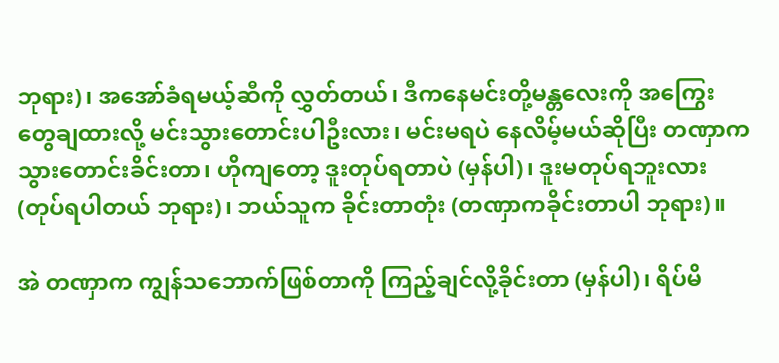ဘုရား)၊ အအော်ခံရမယ့်ဆီကို လွှတ်တယ်၊ ဒီကနေမင်းတို့မန္တလေးကို အကြွေးတွေချထားလို့ မင်းသွားတောင်းပါဦးလား၊ မင်းမရပဲ နေလိမ့်မယ်ဆိုပြီး တဏှာက သွားတောင်းခိင်းတာ၊ ဟိုကျတော့ ဒူးတုပ်ရတာပဲ (မှန်ပါ)၊ ဒူးမတုပ်ရဘူးလား (တုပ်ရပါတယ် ဘုရား)၊ ဘယ်သူက ခိုင်းတာတုံး (တဏှာကခိုင်းတာပါ ဘုရား)။

အဲ တဏှာက ကျွန်သဘောက်ဖြစ်တာကို ကြည့်ချင်လို့ခိုင်းတာ (မှန်ပါ)၊ ရိပ်မိ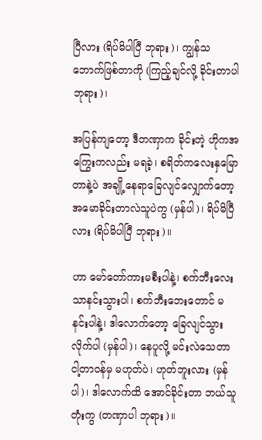ပြီလား (ရိပ်မိပါပြီ ဘုရား)၊ ကျွန်သဘောက်ဖြစ်တာကို (ကြည့်ချင်လို့ ခိုင်းတာပါ ဘုရား)၊

အပြန်ကျတော့ ဒီတဏှာက ခိုင်းတဲ့ ဟိုကအကြွေးကလည်း မရခဲ့၊ စရိတ်ကလေးနှမြောတာနဲ့ပဲ အချို့နေရာခြေလျင်လျှောက်တော့ အမောခိုင်းတာလဲသူပဲကွ (မှန်ပါ)၊ ရိပ်မိပြီလား (ရိပ်မိပါပြီ ဘုရား)။

ဟာ မော်တော်ကားမစီးပါနဲ့၊ စက်ဘီးလေးသာနင်းသွားပါ၊ စက်ဘီးဘေးတောင် မနင်းပါနဲ့၊ ဒါလောက်တော့ ခြေလျင်သွားလိုက်ပါ (မှန်ပါ)၊ နေပူလို့ မင်းလဲသေတာ ငါ့တာဝန်မှ မဟုတ်ပဲ၊ ဟုတ်ဘူးလား (မှန်ပါ)၊ ဒါလောက်ထိ အောင်ခိုင်းတာ ဘယ်သူတုံးကွ (တဏှာပါ ဘုရား)။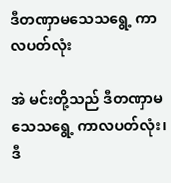ဒီတဏှာမသေသရွေ့ ကာလပတ်လုံး

အဲ မင်းတို့သည် ဒီတဏှာမသေသရွေ့ ကာလပတ်လုံး၊ ဒီ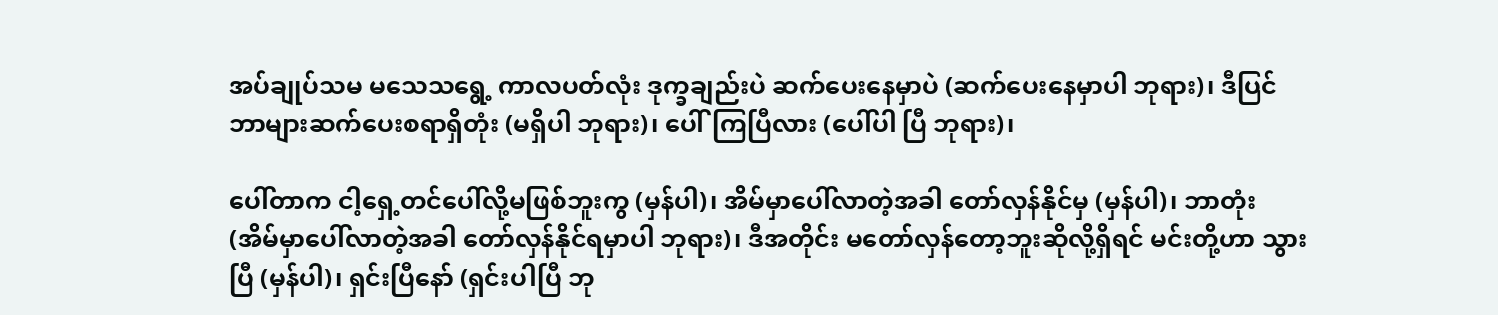အပ်ချုပ်သမ မသေသရွေ့ ကာလပတ်လုံး ဒုက္ခချည်းပဲ ဆက်ပေးနေမှာပဲ (ဆက်ပေးနေမှာပါ ဘုရား)၊ ဒီပြင်ဘာများဆက်ပေးစရာရှိတုံး (မရှိပါ ဘုရား)၊ ပေါ်ကြပြီလား (ပေါ်ပါ ပြီ ဘုရား)၊

ပေါ်တာက ငါ့ရှေ့တင်ပေါ်လို့မဖြစ်ဘူးကွ (မှန်ပါ)၊ အိမ်မှာပေါ်လာတဲ့အခါ တော်လှန်နိုင်မှ (မှန်ပါ)၊ ဘာတုံး (အိမ်မှာပေါ်လာတဲ့အခါ တော်လှန်နိုင်ရမှာပါ ဘုရား)၊ ဒီအတိုင်း မတော်လှန်တော့ဘူးဆိုလို့ရှိရင် မင်းတို့ဟာ သွားပြီ (မှန်ပါ)၊ ရှင်းပြီနော် (ရှင်းပါပြီ ဘု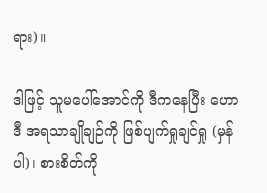ရား)။

ဒါဖြင့် သူမပေါ်အောင်ကို ဒီကနေပြီး ဟောဒီ အရသာချိုချဉ်ကို ဖြစ်ပျက်ရှုချင်ရှု (မှန်ပါ)၊ စားစိတ်ကို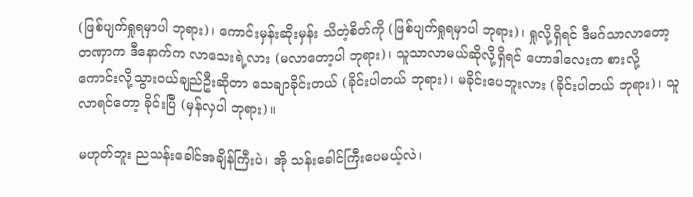(ဖြစ်ပျက်ရှုရမှာပါ ဘုရား)၊ ကောင်းမှန်းဆိုးမှန်း သိတဲ့စိတ်ကို (ဖြစ်ပျက်ရှုရမှာပါ ဘုရား)၊ ရှုလို့ရှိရင် ဒီမဂ်သာလာတော့ တဏှာက ဒီနောက်က လာသေးရဲ့လား (မလာတော့ပါ ဘုရား)၊ သူသာလာမယ်ဆိုလို့ရှိရင် ဟောဒါလေးက စားလို့ ကောင်းလို့သွားဝယ်ချည်ဦးဆိုတာ သေချာခိုင်းတယ် (ခိုင်းပါတယ် ဘုရား)၊ မခိုင်းပေဘူးလား (ခိုင်းပါတယ် ဘုရား)၊ သူလာရင်တော့ ခိုင်းပြီ (မှန်လှပါ ဘုရား)။

မဟုတ်ဘူး ညသန်းခေါင်အချိန်ကြီးပဲ၊ အို သန်းခေါင်ကြီးပေမယ့်လဲ၊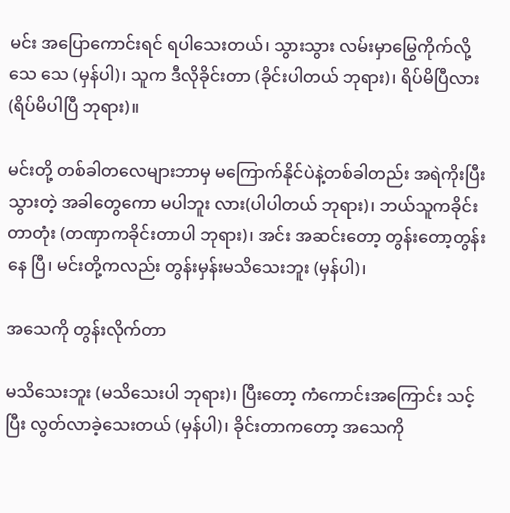မင်း အပြောကောင်းရင် ရပါသေးတယ်၊ သွားသွား လမ်းမှာမြွေကိုက်လို့သေ သေ (မှန်ပါ)၊ သူက ဒီလိုခိုင်းတာ (ခိုင်းပါတယ် ဘုရား)၊ ရိပ်မိပြီလား (ရိပ်မိပါပြီ ဘုရား)။

မင်းတို့ တစ်ခါတလေများဘာမှ မကြောက်နိုင်ပဲနဲ့တစ်ခါတည်း အရဲကိုးပြီးသွားတဲ့ အခါတွေကော မပါဘူး လား(ပါပါတယ် ဘုရား)၊ ဘယ်သူကခိုင်းတာတုံး (တဏှာကခိုင်းတာပါ ဘုရား)၊ အင်း အဆင်းတော့ တွန်းတော့တွန်းနေ ပြီ၊ မင်းတို့ကလည်း တွန်းမှန်းမသိသေးဘူး (မှန်ပါ)၊

အသေကို တွန်းလိုက်တာ

မသိသေးဘူး (မသိသေးပါ ဘုရား)၊ ပြီးတော့ ကံကောင်းအကြောင်း သင့်ပြီး လွတ်လာခဲ့သေးတယ် (မှန်ပါ)၊ ခိုင်းတာကတော့ အသေကို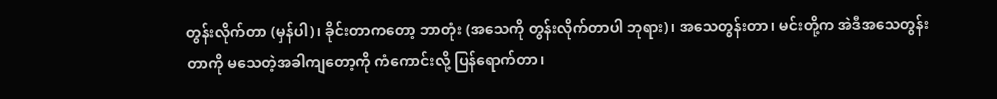တွန်းလိုက်တာ (မှန်ပါ)၊ ခိုင်းတာကတော့ ဘာတုံး (အသေကို တွန်းလိုက်တာပါ ဘုရား)၊ အသေတွန်းတာ၊ မင်းတို့က အဲဒီအသေတွန်းတာကို မသေတဲ့အခါကျတော့ကို ကံကောင်းလို့ ပြန်ရောက်တာ၊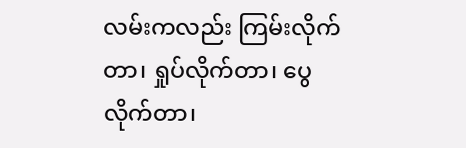လမ်းကလည်း ကြမ်းလိုက်တာ၊ ရှုပ်လိုက်တာ၊ ပွေလိုက်တာ၊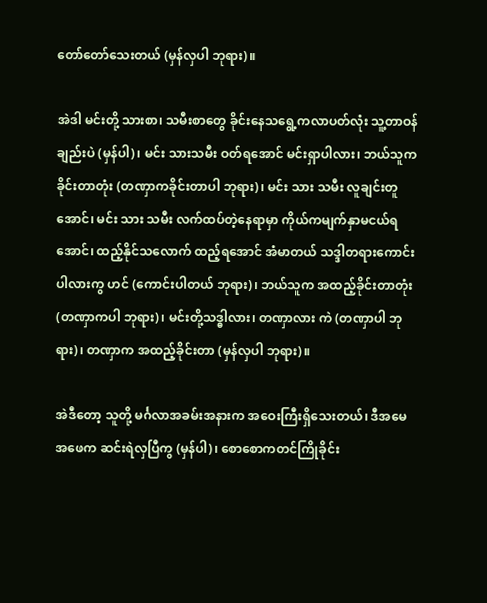တော်တော်သေးတယ် (မှန်လှပါ ဘုရား)။

အဲဒါ မင်းတို့ သားစာ၊ သမီးစာတွေ ခိုင်းနေသရွေ့ကလာပတ်လုံး သူ့တာဝန်ချည်းပဲ (မှန်ပါ)၊ မင်း သားသမီး ဝတ်ရအောင် မင်းရှာပါလား၊ ဘယ်သူကခိုင်းတာတုံး (တဏှာကခိုင်းတာပါ ဘုရား)၊ မင်း သား သမီး လူချင်းတူအောင်၊ မင်း သား သမီး လက်ထပ်တဲ့နေရာမှာ ကိုယ်ကမျက်နှာမငယ်ရအောင်၊ ထည့်နိုင်သလောက် ထည့်ရအောင် အံမာတယ် သဒ္ဒါတရားကောင်းပါလားကွ ဟင် (ကောင်းပါတယ် ဘုရား)၊ ဘယ်သူက အထည့်ခိုင်းတာတုံး (တဏှာကပါ ဘုရား)၊ မင်းတို့သဒ္ဓါလား၊ တဏှာလား ကဲ (တဏှာပါ ဘုရား)၊ တဏှာက အထည့်ခိုင်းတာ (မှန်လှပါ ဘုရား)။

အဲဒီတော့ သူတို့ မင်္ဂလာအခမ်းအနားက အဝေးကြီးရှိသေးတယ်၊ ဒီအမေ အဖေက ဆင်းရဲလှပြီကွ (မှန်ပါ)၊ စောစောကတင်ကြိုခိုင်း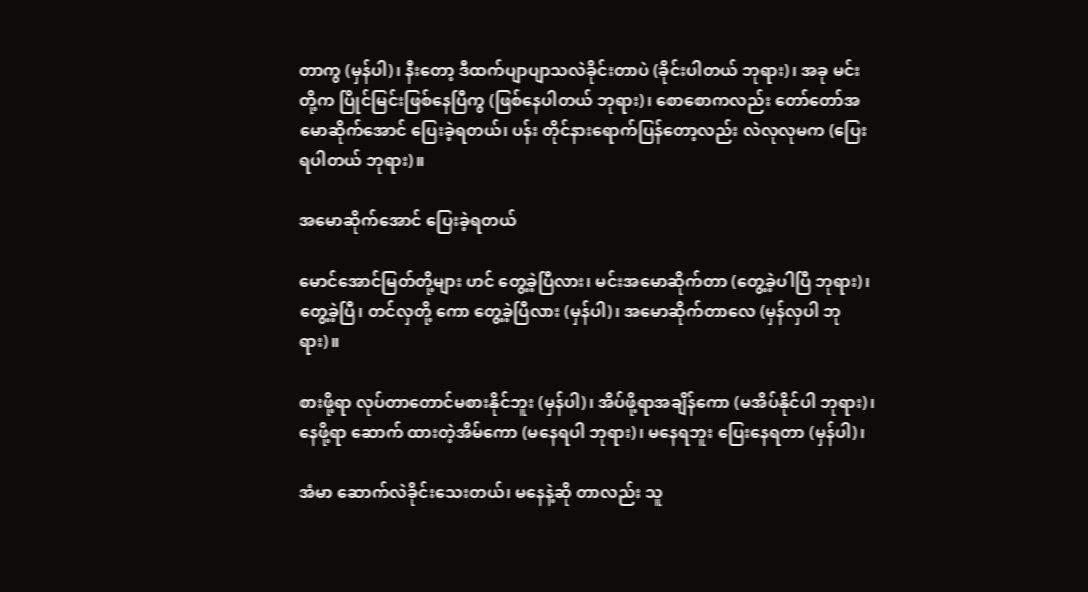တာကွ (မှန်ပါ)၊ နီးတော့ ဒီထက်ပျာပျာသလဲခိုင်းတာပဲ (ခိုင်းပါတယ် ဘုရား)၊ အခု မင်းတို့က ပြိုင်မြင်းဖြစ်နေပြီကွ (ဖြစ်နေပါတယ် ဘုရား)၊ စောစောကလည်း တော်တော်အမောဆိုက်အောင် ပြေးခဲ့ရတယ်၊ ပန်း တိုင်နားရောက်ပြန်တော့လည်း လဲလုလုမက (ပြေးရပါတယ် ဘုရား)။

အမောဆိုက်အောင် ပြေးခဲ့ရတယ်

မောင်အောင်မြတ်တို့များ ဟင် တွေ့ခဲ့ပြီလား၊ မင်းအမောဆိုက်တာ (တွေ့ခဲ့ပါပြီ ဘုရား)၊ တွေ့ခဲ့ပြီ၊ တင်လှတို့ ကော တွေ့ခဲ့ပြီလား (မှန်ပါ)၊ အမောဆိုက်တာလေ (မှန်လှပါ ဘုရား)။

စားဖို့ရာ လုပ်တာတောင်မစားနိုင်ဘူး (မှန်ပါ)၊ အိပ်ဖို့ရာအချိန်ကော (မအိပ်နိုင်ပါ ဘုရား)၊ နေဖို့ရာ ဆောက် ထားတဲ့အိမ်ကော (မနေရပါ ဘုရား)၊ မနေရဘူး ပြေးနေရတာ (မှန်ပါ)၊

အံမာ ဆောက်လဲခိုင်းသေးတယ်၊ မနေနဲ့ဆို တာလည်း သူ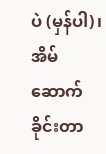ပဲ (မှန်ပါ)၊ အိမ်ဆောက်ခိုင်းတာ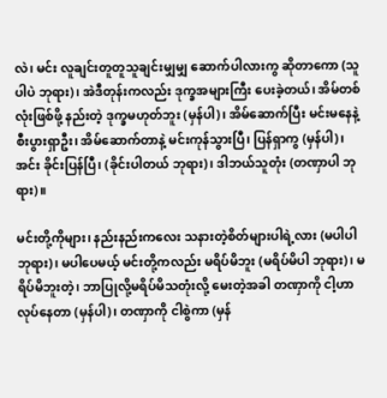လဲ၊ မင်း လူချင်းတူတူသူချင်းမျှမျှ ဆောက်ပါလားကွ ဆိုတာကော (သူပါပဲ ဘုရား)၊ အဲဒီတုန်းကလည်း ဒုက္ခအများကြီး ပေးခဲ့တယ်၊ အိမ်တစ်လုံးဖြစ်ဖို့ နည်းတဲ့ ဒုက္ခမဟုတ်ဘူး (မှန်ပါ)၊ အိမ်ဆောက်ပြီး မင်းမနေနဲ့ စီးပွားရှာဦး၊ အိမ်ဆောက်တာနဲ့ မင်းကုန်သွားပြီ၊ ပြန်ရှာကွ (မှန်ပါ)၊ အင်း ခိုင်းပြန်ပြီ၊ (ခိုင်းပါတယ် ဘုရား)၊ ဒါဘယ်သူတုံး (တဏှာပါ ဘုရား)။

မင်းတို့ကိုများ၊ နည်းနည်းကလေး သနားတဲ့စိတ်များပါရဲ့လား (မပါပါ ဘုရား)၊ မပါပေမယ့် မင်းတို့ကလည်း မရိပ်မိဘူး (မရိပ်မိပါ ဘုရား)၊ မရိပ်မိဘူးတဲ့၊ ဘာပြုလို့မရိပ်မိသတုံးလို့ မေးတဲ့အခါ တဏှာကို ငါ့ဟာလုပ်နေတာ (မှန်ပါ)၊ တဏှာကို ငါစွဲကာ (မှန်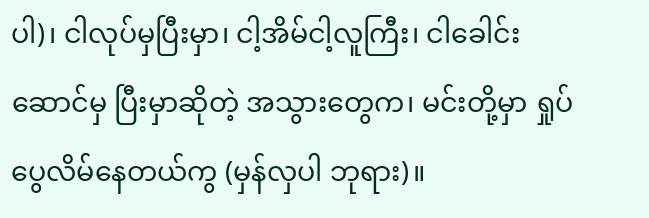ပါ)၊ ငါလုပ်မှပြီးမှာ၊ ငါ့အိမ်ငါ့လူကြီး၊ ငါခေါင်းဆောင်မှ ပြီးမှာဆိုတဲ့ အသွားတွေက၊ မင်းတို့မှာ ရှုပ်ပွေလိမ်နေတယ်ကွ (မှန်လှပါ ဘုရား)။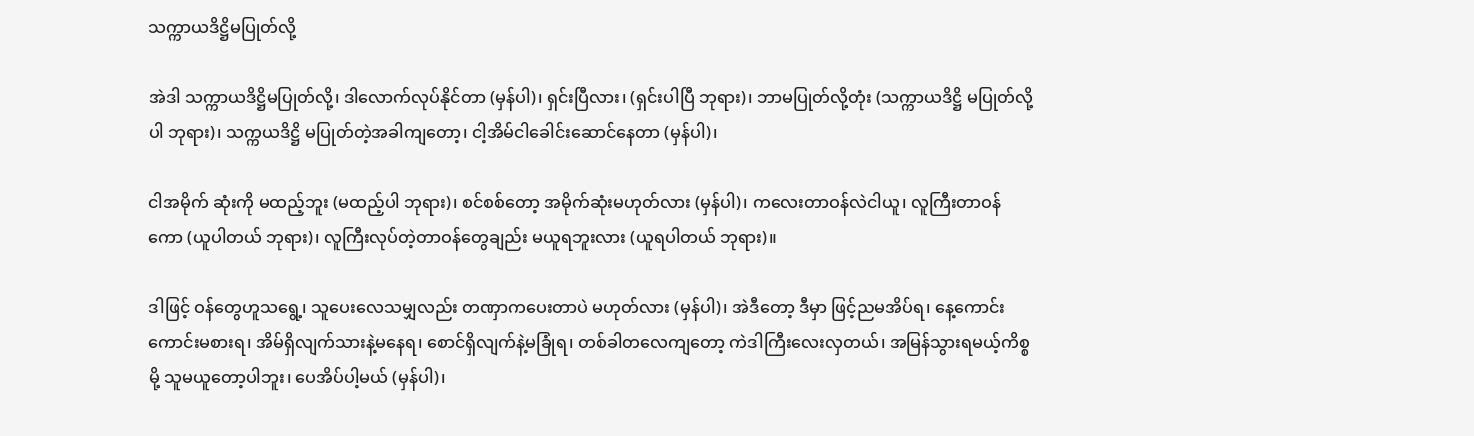သက္ကာယဒိဋ္ဌိမပြုတ်လို့

အဲဒါ သက္ကာယဒိဋ္ဌိမပြုတ်လို့၊ ဒါလောက်လုပ်နိုင်တာ (မှန်ပါ)၊ ရှင်းပြီလား၊ (ရှင်းပါပြီ ဘုရား)၊ ဘာမပြုတ်လို့တုံး (သက္ကာယဒိဋ္ဌိ မပြုတ်လို့ပါ ဘုရား)၊ သက္ကယဒိဋ္ဌိ မပြုတ်တဲ့အခါကျတော့၊ ငါ့အိမ်ငါခေါင်းဆောင်နေတာ (မှန်ပါ)၊

ငါအမိုက် ဆုံးကို မထည့်ဘူး (မထည့်ပါ ဘုရား)၊ စင်စစ်တော့ အမိုက်ဆုံးမဟုတ်လား (မှန်ပါ)၊ ကလေးတာဝန်လဲငါယူ၊ လူကြီးတာဝန် ကော (ယူပါတယ် ဘုရား)၊ လူကြီးလုပ်တဲ့တာဝန်တွေချည်း မယူရဘူးလား (ယူရပါတယ် ဘုရား)။

ဒါဖြင့် ဝန်တွေဟူသရွေ့၊ သူပေးလေသမျှလည်း တဏှာကပေးတာပဲ မဟုတ်လား (မှန်ပါ)၊ အဲဒီတော့ ဒီမှာ ဖြင့်ညမအိပ်ရ၊ နေ့ကောင်းကောင်းမစားရ၊ အိမ်ရှိလျက်သားနဲ့မနေရ၊ စောင်ရှိလျက်နဲ့မခြုံရ၊ တစ်ခါတလေကျတော့ ကဲဒါကြီးလေးလှတယ်၊ အမြန်သွားရမယ့်ကိစ္စမို့ သူမယူတော့ပါဘူး၊ ပေအိပ်ပါ့မယ် (မှန်ပါ)၊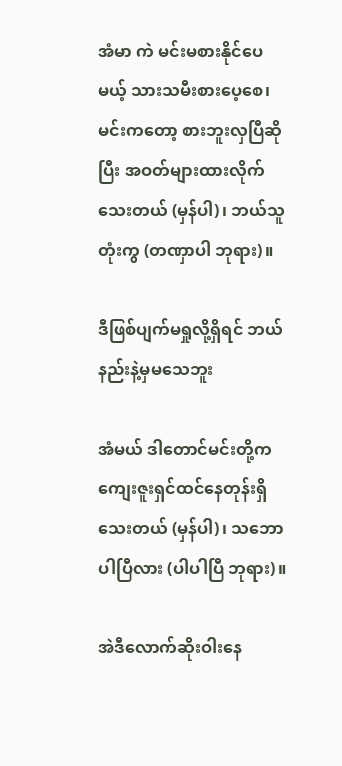အံမာ ကဲ မင်းမစားနိုင်ပေ မယ့် သားသမီးစားပေ့စေ၊ မင်းကတော့ စားဘူးလှပြီဆိုပြီး အဝတ်များထားလိုက်သေးတယ် (မှန်ပါ)၊ ဘယ်သူတုံးကွ (တဏှာပါ ဘုရား)။

ဒီဖြစ်ပျက်မရှုလို့ရှိရင် ဘယ်နည်းနဲ့မှမသေဘူး

အံမယ် ဒါတောင်မင်းတို့က ကျေးဇူးရှင်ထင်နေတုန်းရှိသေးတယ် (မှန်ပါ)၊ သဘောပါပြီလား (ပါပါပြီ ဘုရား)။

အဲဒီလောက်ဆိုးဝါးနေ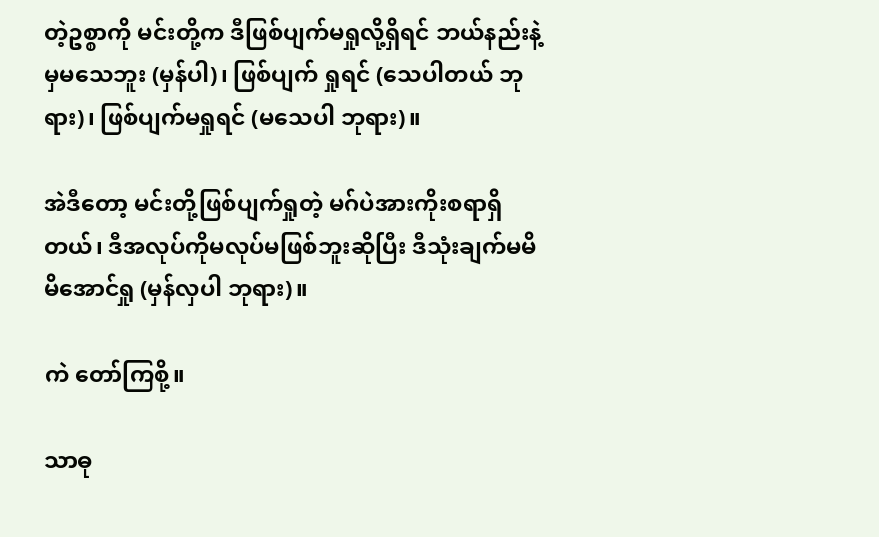တဲ့ဥစ္စာကို မင်းတို့က ဒီဖြစ်ပျက်မရှုလို့ရှိရင် ဘယ်နည်းနဲ့မှမသေဘူး (မှန်ပါ)၊ ဖြစ်ပျက် ရှုရင် (သေပါတယ် ဘုရား)၊ ဖြစ်ပျက်မရှုရင် (မသေပါ ဘုရား)။

အဲဒီတော့ မင်းတို့ဖြစ်ပျက်ရှုတဲ့ မဂ်ပဲအားကိုးစရာရှိတယ်၊ ဒီအလုပ်ကိုမလုပ်မဖြစ်ဘူးဆိုပြီး ဒီသုံးချက်မမိ မိအောင်ရှု (မှန်လှပါ ဘုရား)။

ကဲ တော်ကြစို့။

သာဓု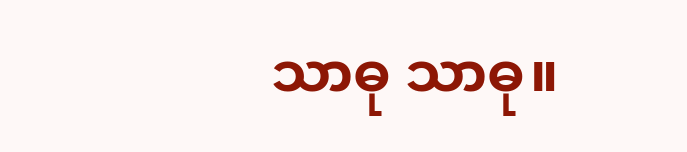သာဓု သာဓု။